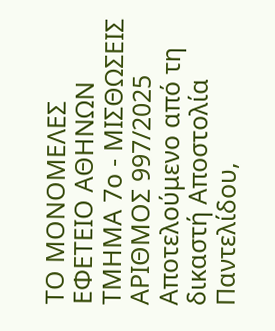ΤΟ ΜΟΝΟΜΕΛΕΣ ΕΦΕΤΕΙΟ ΑΘΗΝΩΝ
ΤΜΗΜΑ 7ο - ΜΙΣΘΩΣΕΙΣ
ΑΡΙΘΜΟΣ 997/2025
Αποτελούμενο από τη δικαστή Αποστολία Παντελίδου,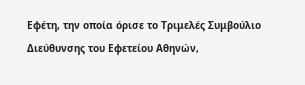Εφέτη, την οποία όρισε το Τριμελές Συμβούλιο Διεύθυνσης του Εφετείου Αθηνών,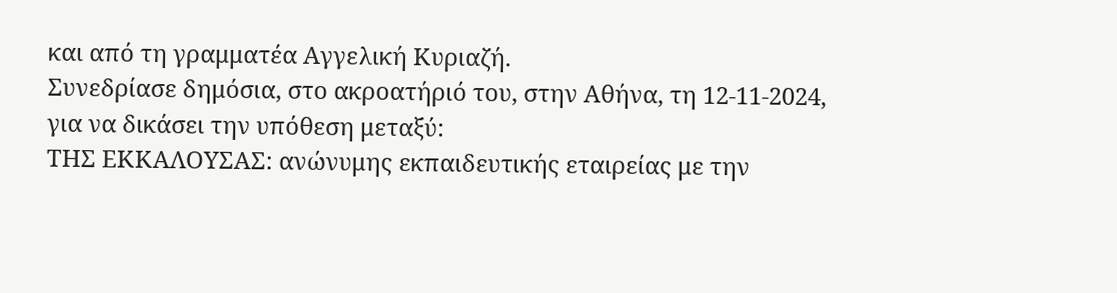και από τη γραμματέα Αγγελική Κυριαζή.
Συνεδρίασε δημόσια, στο ακροατήριό του, στην Αθήνα, τη 12-11-2024, για να δικάσει την υπόθεση μεταξύ:
ΤΗΣ ΕΚΚΑΛΟΥΣΑΣ: ανώνυμης εκπαιδευτικής εταιρείας με την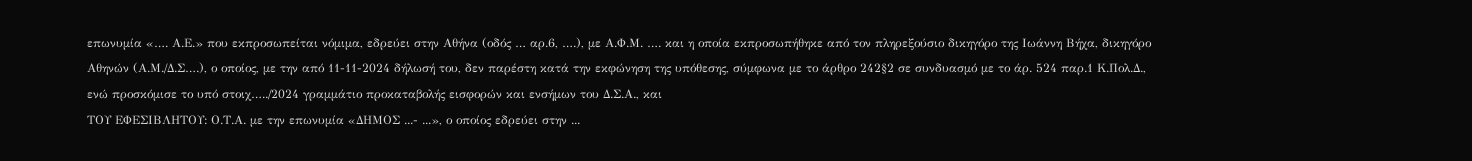επωνυμία «…. Α.Ε.» που εκπροσωπείται νόμιμα, εδρεύει στην Αθήνα (οδός … αρ.6, ….), με Α.Φ.Μ. …. και η οποία εκπροσωπήθηκε από τον πληρεξούσιο δικηγόρο της Ιωάννη Βήχα, δικηγόρο Αθηνών (Α.Μ./Δ.Σ….), ο οποίος, με την από 11-11-2024 δήλωσή του, δεν παρέστη κατά την εκφώνηση της υπόθεσης, σύμφωνα με το άρθρο 242§2 σε συνδυασμό με το άρ. 524 παρ.1 Κ.Πολ.Δ., ενώ προσκόμισε το υπό στοιχ…../2024 γραμμάτιο προκαταβολής εισφορών και ενσήμων του Δ.Σ.Α., και
ΤΟΥ ΕΦΕΣΙΒΛΗΤΟΥ: Ο.Τ.Α. με την επωνυμία «ΔΗΜΟΣ ...- ...», ο οποίος εδρεύει στην ...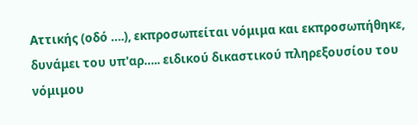Αττικής (οδό ….), εκπροσωπείται νόμιμα και εκπροσωπήθηκε, δυνάμει του υπ'αρ….. ειδικού δικαστικού πληρεξουσίου του νόμιμου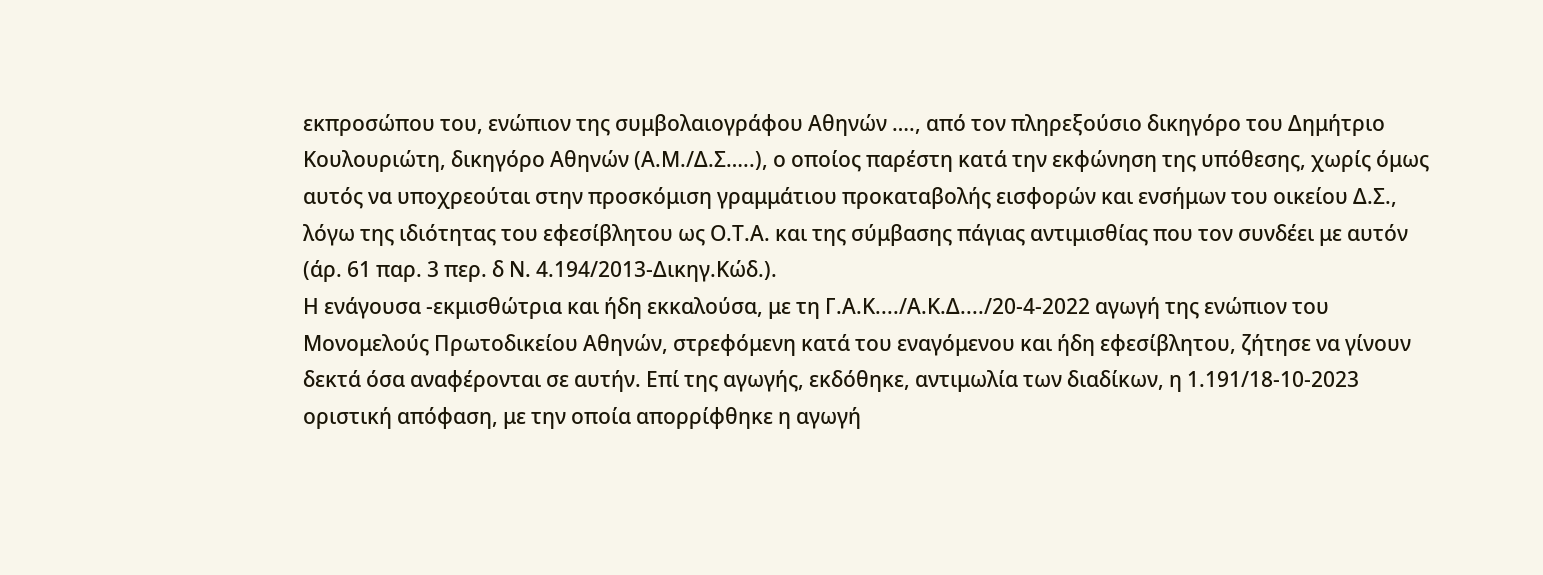εκπροσώπου του, ενώπιον της συμβολαιογράφου Αθηνών …., από τον πληρεξούσιο δικηγόρο του Δημήτριο Κουλουριώτη, δικηγόρο Αθηνών (Α.Μ./Δ.Σ…..), ο οποίος παρέστη κατά την εκφώνηση της υπόθεσης, χωρίς όμως αυτός να υποχρεούται στην προσκόμιση γραμμάτιου προκαταβολής εισφορών και ενσήμων του οικείου Δ.Σ., λόγω της ιδιότητας του εφεσίβλητου ως Ο.Τ.Α. και της σύμβασης πάγιας αντιμισθίας που τον συνδέει με αυτόν (άρ. 61 παρ. 3 περ. δ Ν. 4.194/2013-Δικηγ.Κώδ.).
Η ενάγουσα -εκμισθώτρια και ήδη εκκαλούσα, με τη Γ.Α.Κ..../Α.Κ.Δ..../20-4-2022 αγωγή της ενώπιον του Μονομελούς Πρωτοδικείου Αθηνών, στρεφόμενη κατά του εναγόμενου και ήδη εφεσίβλητου, ζήτησε να γίνουν δεκτά όσα αναφέρονται σε αυτήν. Επί της αγωγής, εκδόθηκε, αντιμωλία των διαδίκων, η 1.191/18-10-2023 οριστική απόφαση, με την οποία απορρίφθηκε η αγωγή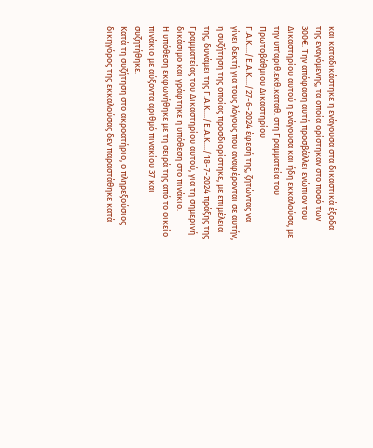και καταδικάστηκε η ενάγουσα στα δικαστικά έξοδα της εναγόμενης, τα οποία ορίστηκαν στο ποσό των 300€. Την απόφαση αυτή προσβάλλει ενώπιον του Δικαστηρίου αυτού η ενάγουσα και ήδη εκκαλούσα, με την υπ'αριθ.εκθ.καταθ. στη Γραμματεία του Πρωτοβάθμιου Δικαστηρίου Γ.Α.Κ..../Ε.Α.Κ..../27-6-2024 έφεσή της, ζητώντας να γίνει δεκτή για τους λόγους που αναφέρονται σε αυτήν, η συζήτηση της οποίας προσδιορίστηκε, με επιμέλεια της, δυνάμει της Γ.Α.Κ..../Ε.Α.Κ..../18-7-2024 πράξης της Γραμματείας του Δικαστηρίου αυτού, για τη σημερινή δικάσιμο και γράφτηκε η υπόθεση στο πινάκιο.
Η υπόθεση εκφωνήθηκε με τη σειρά της από το οικείο πινάκιο με αύξοντα αριθμό πινακίου 37 και συζητήθηκε.
Κατά τη συζήτηση στο ακροατήριο, ο πληρεξούσιος δικηγόρος της εκκαλούσας δεν παραστάθηκε κατά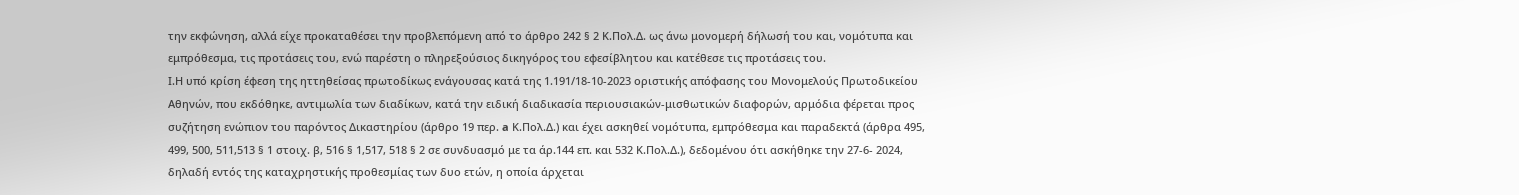την εκφώνηση, αλλά είχε προκαταθέσει την προβλεπόμενη από το άρθρο 242 § 2 Κ.Πολ.Δ. ως άνω μονομερή δήλωσή του και, νομότυπα και εμπρόθεσμα, τις προτάσεις του, ενώ παρέστη ο πληρεξούσιος δικηγόρος του εφεσίβλητου και κατέθεσε τις προτάσεις του.
Ι.Η υπό κρίση έφεση της ηττηθείσας πρωτοδίκως ενάγουσας κατά της 1.191/18-10-2023 οριστικής απόφασης του Μονομελούς Πρωτοδικείου Αθηνών, που εκδόθηκε, αντιμωλία των διαδίκων, κατά την ειδική διαδικασία περιουσιακών-μισθωτικών διαφορών, αρμόδια φέρεται προς συζήτηση ενώπιον του παρόντος Δικαστηρίου (άρθρο 19 περ. a Κ.Πολ.Δ.) και έχει ασκηθεί νομότυπα, εμπρόθεσμα και παραδεκτά (άρθρα 495, 499, 500, 511,513 § 1 στοιχ. β, 516 § 1,517, 518 § 2 σε συνδυασμό με τα άρ.144 επ. και 532 Κ.Πολ.Δ.), δεδομένου ότι ασκήθηκε την 27-6- 2024, δηλαδή εντός της καταχρηστικής προθεσμίας των δυο ετών, η οποία άρχεται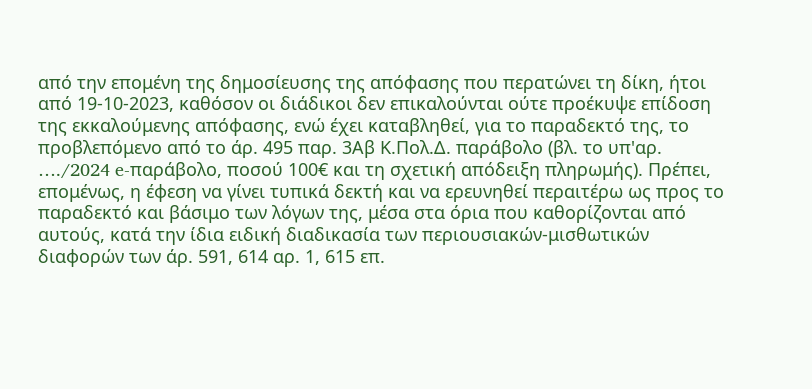από την επομένη της δημοσίευσης της απόφασης που περατώνει τη δίκη, ήτοι από 19-10-2023, καθόσον οι διάδικοι δεν επικαλούνται ούτε προέκυψε επίδοση της εκκαλούμενης απόφασης, ενώ έχει καταβληθεί, για το παραδεκτό της, το προβλεπόμενο από το άρ. 495 παρ. 3Αβ Κ.Πολ.Δ. παράβολο (βλ. το υπ'αρ. …./2024 e-παράβολο, ποσού 100€ και τη σχετική απόδειξη πληρωμής). Πρέπει, επομένως, η έφεση να γίνει τυπικά δεκτή και να ερευνηθεί περαιτέρω ως προς το παραδεκτό και βάσιμο των λόγων της, μέσα στα όρια που καθορίζονται από αυτούς, κατά την ίδια ειδική διαδικασία των περιουσιακών-μισθωτικών διαφορών των άρ. 591, 614 αρ. 1, 615 επ.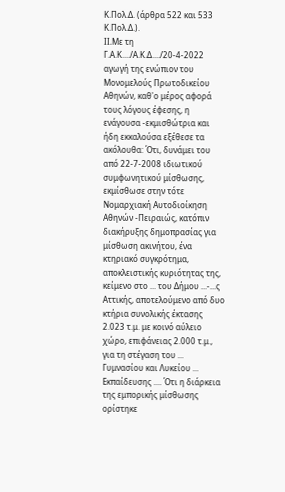Κ.Πολ.Δ. (άρθρα 522 και 533 Κ.Πολ.Δ.).
II.Με τη Γ.Α.Κ..../Α.Κ.Δ..../20-4-2022 αγωγή της ενώπιον του Μονομελούς Πρωτοδικείου Αθηνών, καθ'ο μέρος αφορά τους λόγους έφεσης, η ενάγουσα -εκμισθώτρια και ήδη εκκαλούσα εξέθεσε τα ακόλουθα: Ότι, δυνάμει του από 22-7-2008 ιδιωτικού συμφωνητικού μίσθωσης, εκμίσθωσε στην τότε Νομαρχιακή Αυτοδιοίκηση Αθηνών -Πειραιώς, κατόπιν διακήρυξης δημοπρασίας για μίσθωση ακινήτου, ένα κτηριακό συγκρότημα, αποκλειστικής κυριότητας της, κείμενο στο ... του Δήμου ...-...ς Αττικής, αποτελούμενο από δυο κτήρια συνολικής έκτασης 2.023 τ.μ. με κοινό αύλειο χώρο, επιφάνειας 2.000 τ.μ., για τη στέγαση του ... Γυμνασίου και Λυκείου ... Εκπαίδευσης .... Ότι η διάρκεια της εμπορικής μίσθωσης ορίστηκε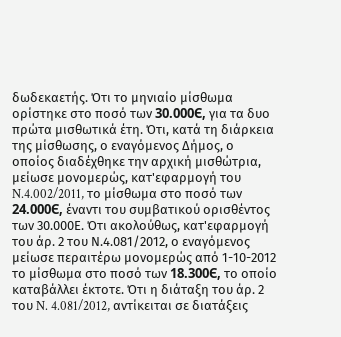δωδεκαετής. Ότι το μηνιαίο μίσθωμα ορίστηκε στο ποσό των 30.000Є, για τα δυο πρώτα μισθωτικά έτη. Ότι, κατά τη διάρκεια της μίσθωσης, ο εναγόμενος Δήμος, ο οποίος διαδέχθηκε την αρχική μισθώτρια, μείωσε μονομερώς, κατ'εφαρμογή του N.4.002/2011, το μίσθωμα στο ποσό των 24.000Є, έναντι του συμβατικού ορισθέντος των 30.000Ε. Ότι ακολούθως, κατ'εφαρμογή του άρ. 2 του Ν.4.081/2012, ο εναγόμενος μείωσε περαιτέρω μονομερώς από 1-10-2012 το μίσθωμα στο ποσό των 18.300Є, το οποίο καταβάλλει έκτοτε. Ότι η διάταξη του άρ. 2 του N. 4.081/2012, αντίκειται σε διατάξεις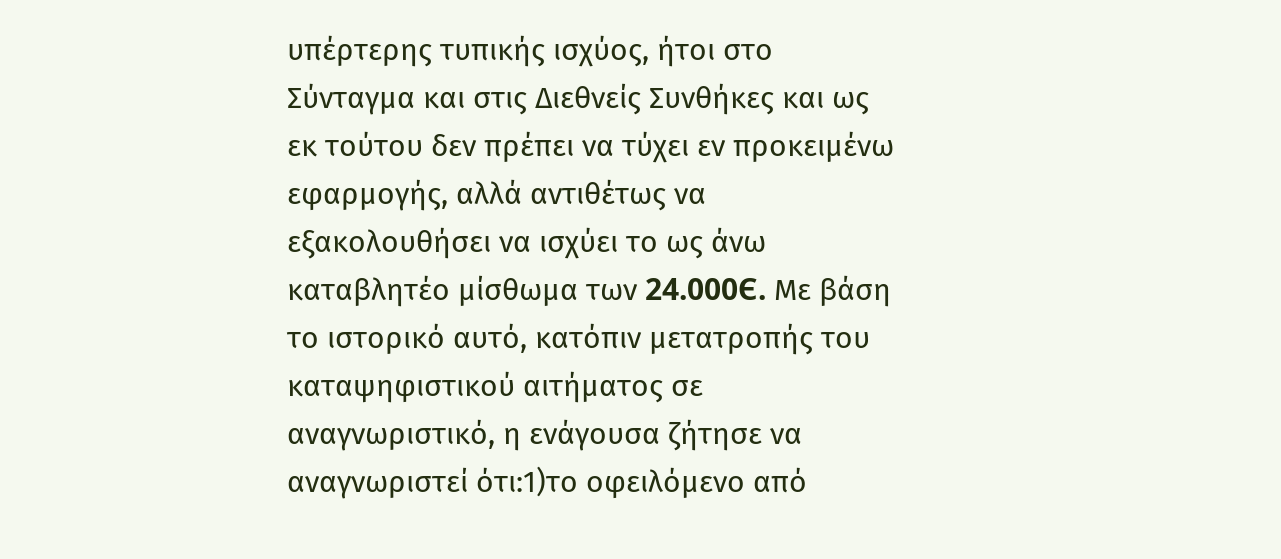υπέρτερης τυπικής ισχύος, ήτοι στο Σύνταγμα και στις Διεθνείς Συνθήκες και ως εκ τούτου δεν πρέπει να τύχει εν προκειμένω εφαρμογής, αλλά αντιθέτως να εξακολουθήσει να ισχύει το ως άνω καταβλητέο μίσθωμα των 24.000Є. Με βάση το ιστορικό αυτό, κατόπιν μετατροπής του καταψηφιστικού αιτήματος σε αναγνωριστικό, η ενάγουσα ζήτησε να αναγνωριστεί ότι:1)το οφειλόμενο από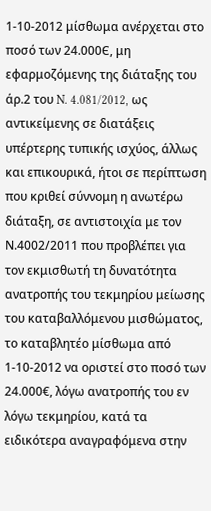1-10-2012 μίσθωμα ανέρχεται στο ποσό των 24.000Є, μη εφαρμοζόμενης της διάταξης του άρ.2 του N. 4.081/2012, ως αντικείμενης σε διατάξεις υπέρτερης τυπικής ισχύος, άλλως και επικουρικά, ήτοι σε περίπτωση που κριθεί σύννομη η ανωτέρω διάταξη, σε αντιστοιχία με τον Ν.4002/2011 που προβλέπει για τον εκμισθωτή τη δυνατότητα ανατροπής του τεκμηρίου μείωσης του καταβαλλόμενου μισθώματος, το καταβλητέο μίσθωμα από 1-10-2012 να οριστεί στο ποσό των 24.000€, λόγω ανατροπής του εν λόγω τεκμηρίου, κατά τα ειδικότερα αναγραφόμενα στην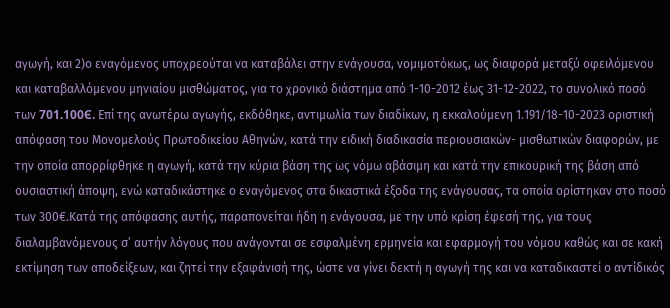αγωγή, και 2)ο εναγόμενος υποχρεούται να καταβάλει στην ενάγουσα, νομιμοτόκως, ως διαφορά μεταξύ οφειλόμενου και καταβαλλόμενου μηνιαίου μισθώματος, για το χρονικό διάστημα από 1-10-2012 έως 31-12-2022, το συνολικό ποσό των 701.100Є. Επί της ανωτέρω αγωγής, εκδόθηκε, αντιμωλία των διαδίκων, η εκκαλούμενη 1.191/18-10-2023 οριστική απόφαση του Μονομελούς Πρωτοδικείου Αθηνών, κατά την ειδική διαδικασία περιουσιακών- μισθωτικών διαφορών, με την οποία απορρίφθηκε η αγωγή, κατά την κύρια βάση της ως νόμω αβάσιμη και κατά την επικουρική της βάση από ουσιαστική άποψη, ενώ καταδικάστηκε ο εναγόμενος στα δικαστικά έξοδα της ενάγουσας, τα οποία ορίστηκαν στο ποσό των 300€.Κατά της απόφασης αυτής, παραπονείται ήδη η ενάγουσα, με την υπό κρίση έφεσή της, για τους διαλαμβανόμενους σ’ αυτήν λόγους που ανάγονται σε εσφαλμένη ερμηνεία και εφαρμογή του νόμου καθώς και σε κακή εκτίμηση των αποδείξεων, και ζητεί την εξαφάνισή της, ώστε να γίνει δεκτή η αγωγή της και να καταδικαστεί ο αντίδικός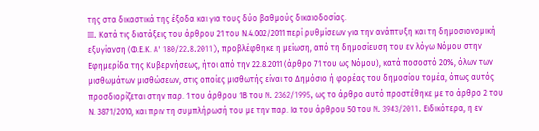της στα δικαστικά της έξοδα και για τους δύο βαθμούς δικαιοδοσίας.
III. Κατά τις διατάξεις του άρθρου 21 του Ν.4.002/2011 περί ρυθμίσεων για την ανάπτυξη και τη δημοσιονομική εξυγίανση (Φ.Ε.Κ. A' 180/22.8.2011), προβλέφθηκε η μείωση, από τη δημοσίευση του εν λόγω Νόμου στην Εφημερίδα της Κυβερνήσεως, ήτοι από την 22.8.2011 (άρθρο 71 του ως Νόμου), κατά ποσοστό 20%, όλων των μισθωμάτων μισθώσεων, στις οποίες μισθωτής είναι το Δημόσιο ή φορέας του δημοσίου τομέα, όπως αυτός προσδιορίζεται στην παρ. 1 του άρθρου 1Β του N. 2362/1995, ως το άρθρο αυτό προστέθηκε με το άρθρο 2 του Ν. 3871/2010, και πριν τη συμπλήρωσή του με την παρ. Ια του άρθρου 50 του N. 3943/2011. Ειδικότερα, η εν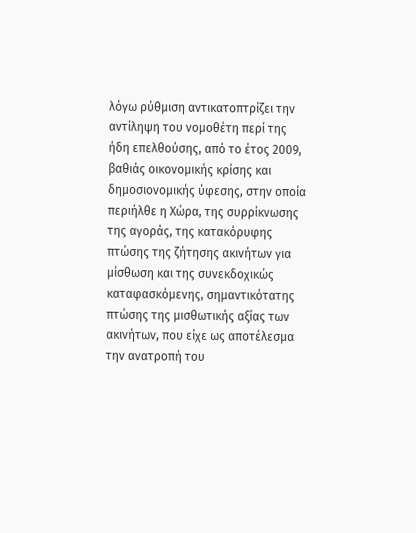λόγω ρύθμιση αντικατοπτρίζει την αντίληψη του νομοθέτη περί της ήδη επελθούσης, από το έτος 2009, βαθιάς οικονομικής κρίσης και δημοσιονομικής ύφεσης, στην οποία περιήλθε η Χώρα, της συρρίκνωσης της αγοράς, της κατακόρυφης πτώσης της ζήτησης ακινήτων για μίσθωση και της συνεκδοχικώς καταφασκόμενης, σημαντικότατης πτώσης της μισθωτικής αξίας των ακινήτων, που είχε ως αποτέλεσμα την ανατροπή του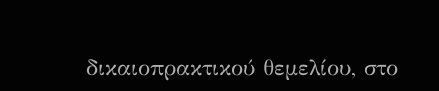δικαιοπρακτικού θεμελίου, στο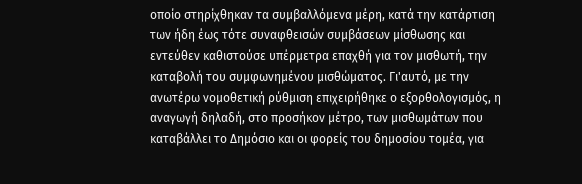οποίο στηρίχθηκαν τα συμβαλλόμενα μέρη, κατά την κατάρτιση των ήδη έως τότε συναφθεισών συμβάσεων μίσθωσης και εντεύθεν καθιστούσε υπέρμετρα επαχθή για τον μισθωτή, την καταβολή του συμφωνημένου μισθώματος. Γι'αυτό, με την ανωτέρω νομοθετική ρύθμιση επιχειρήθηκε ο εξορθολογισμός, η αναγωγή δηλαδή, στο προσήκον μέτρο, των μισθωμάτων που καταβάλλει το Δημόσιο και οι φορείς του δημοσίου τομέα, για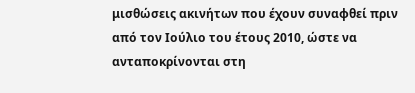μισθώσεις ακινήτων που έχουν συναφθεί πριν από τον Ιούλιο του έτους 2010, ώστε να ανταποκρίνονται στη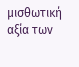μισθωτική αξία των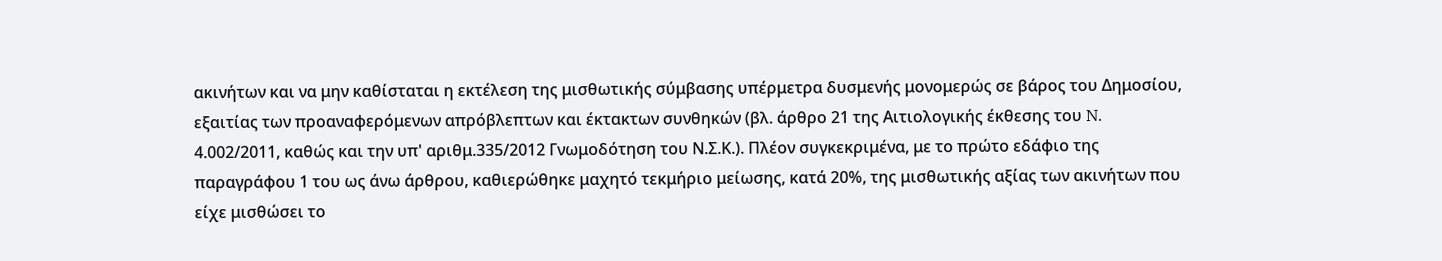ακινήτων και να μην καθίσταται η εκτέλεση της μισθωτικής σύμβασης υπέρμετρα δυσμενής μονομερώς σε βάρος του Δημοσίου, εξαιτίας των προαναφερόμενων απρόβλεπτων και έκτακτων συνθηκών (βλ. άρθρο 21 της Αιτιολογικής έκθεσης του N. 4.002/2011, καθώς και την υπ' αριθμ.335/2012 Γνωμοδότηση του Ν.Σ.Κ.). Πλέον συγκεκριμένα, με το πρώτο εδάφιο της παραγράφου 1 του ως άνω άρθρου, καθιερώθηκε μαχητό τεκμήριο μείωσης, κατά 20%, της μισθωτικής αξίας των ακινήτων που είχε μισθώσει το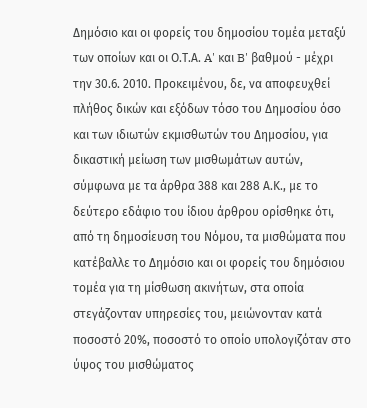Δημόσιο και οι φορείς του δημοσίου τομέα μεταξύ των οποίων και οι Ο.Τ.Α. A' και B' βαθμού - μέχρι την 30.6. 2010. Προκειμένου, δε, να αποφευχθεί πλήθος δικών και εξόδων τόσο του Δημοσίου όσο και των ιδιωτών εκμισθωτών του Δημοσίου, για δικαστική μείωση των μισθωμάτων αυτών, σύμφωνα με τα άρθρα 388 και 288 Α.Κ., με το δεύτερο εδάφιο του ίδιου άρθρου ορίσθηκε ότι, από τη δημοσίευση του Νόμου, τα μισθώματα που κατέβαλλε το Δημόσιο και οι φορείς του δημόσιου τομέα για τη μίσθωση ακινήτων, στα οποία στεγάζονταν υπηρεσίες του, μειώνονταν κατά ποσοστό 20%, ποσοστό το οποίο υπολογιζόταν στο ύψος του μισθώματος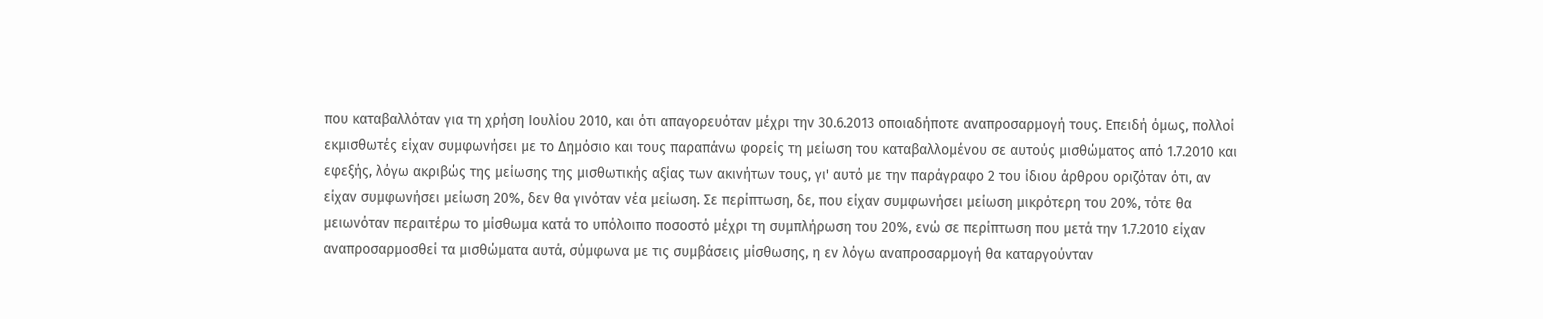που καταβαλλόταν για τη χρήση Ιουλίου 2010, και ότι απαγορευόταν μέχρι την 30.6.2013 οποιαδήποτε αναπροσαρμογή τους. Επειδή όμως, πολλοί εκμισθωτές είχαν συμφωνήσει με το Δημόσιο και τους παραπάνω φορείς τη μείωση του καταβαλλομένου σε αυτούς μισθώματος από 1.7.2010 και εφεξής, λόγω ακριβώς της μείωσης της μισθωτικής αξίας των ακινήτων τους, γι' αυτό με την παράγραφο 2 του ίδιου άρθρου οριζόταν ότι, αν είχαν συμφωνήσει μείωση 20%, δεν θα γινόταν νέα μείωση. Σε περίπτωση, δε, που είχαν συμφωνήσει μείωση μικρότερη του 20%, τότε θα μειωνόταν περαιτέρω το μίσθωμα κατά το υπόλοιπο ποσοστό μέχρι τη συμπλήρωση του 20%, ενώ σε περίπτωση που μετά την 1.7.2010 είχαν αναπροσαρμοσθεί τα μισθώματα αυτά, σύμφωνα με τις συμβάσεις μίσθωσης, η εν λόγω αναπροσαρμογή θα καταργούνταν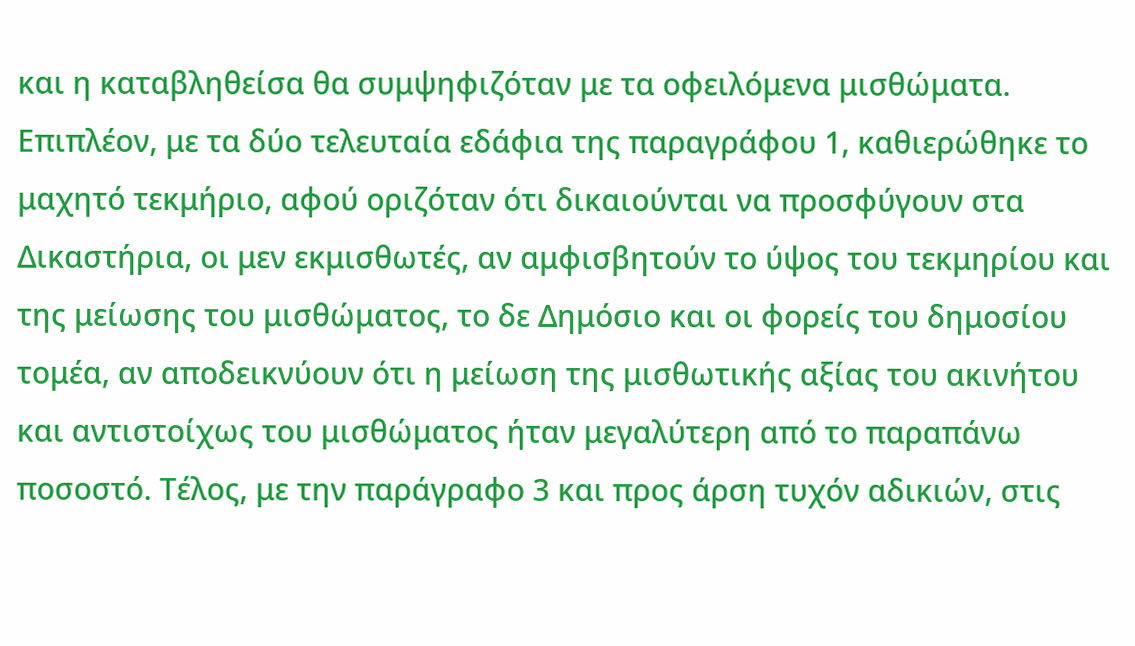και η καταβληθείσα θα συμψηφιζόταν με τα οφειλόμενα μισθώματα. Επιπλέον, με τα δύο τελευταία εδάφια της παραγράφου 1, καθιερώθηκε το μαχητό τεκμήριο, αφού οριζόταν ότι δικαιούνται να προσφύγουν στα Δικαστήρια, οι μεν εκμισθωτές, αν αμφισβητούν το ύψος του τεκμηρίου και της μείωσης του μισθώματος, το δε Δημόσιο και οι φορείς του δημοσίου τομέα, αν αποδεικνύουν ότι η μείωση της μισθωτικής αξίας του ακινήτου και αντιστοίχως του μισθώματος ήταν μεγαλύτερη από το παραπάνω ποσοστό. Τέλος, με την παράγραφο 3 και προς άρση τυχόν αδικιών, στις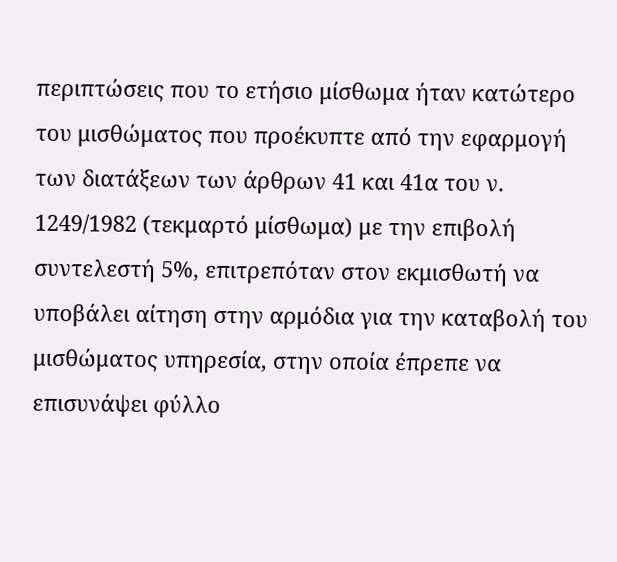περιπτώσεις που το ετήσιο μίσθωμα ήταν κατώτερο του μισθώματος που προέκυπτε από την εφαρμογή των διατάξεων των άρθρων 41 και 41α του ν. 1249/1982 (τεκμαρτό μίσθωμα) με την επιβολή συντελεστή 5%, επιτρεπόταν στον εκμισθωτή να υποβάλει αίτηση στην αρμόδια για την καταβολή του μισθώματος υπηρεσία, στην οποία έπρεπε να επισυνάψει φύλλο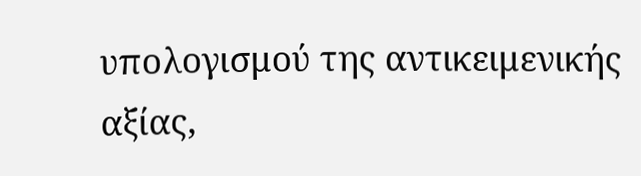υπολογισμού της αντικειμενικής αξίας,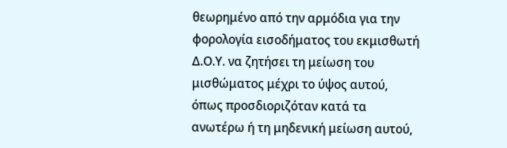θεωρημένο από την αρμόδια για την φορολογία εισοδήματος του εκμισθωτή Δ.Ο.Υ. να ζητήσει τη μείωση του μισθώματος μέχρι το ύψος αυτού, όπως προσδιοριζόταν κατά τα ανωτέρω ή τη μηδενική μείωση αυτού,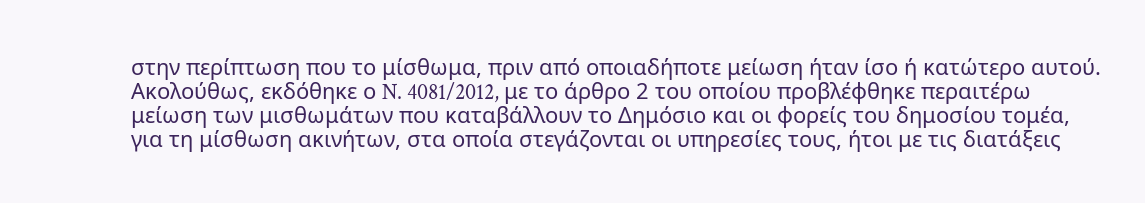στην περίπτωση που το μίσθωμα, πριν από οποιαδήποτε μείωση ήταν ίσο ή κατώτερο αυτού. Ακολούθως, εκδόθηκε ο N. 4081/2012, με το άρθρο 2 του οποίου προβλέφθηκε περαιτέρω μείωση των μισθωμάτων που καταβάλλουν το Δημόσιο και οι φορείς του δημοσίου τομέα, για τη μίσθωση ακινήτων, στα οποία στεγάζονται οι υπηρεσίες τους, ήτοι με τις διατάξεις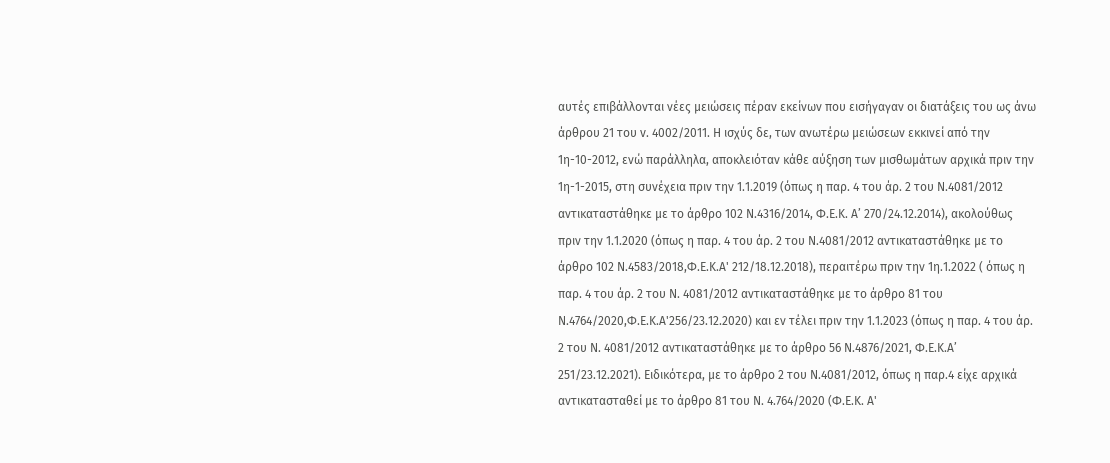αυτές επιβάλλονται νέες μειώσεις πέραν εκείνων που εισήγαγαν οι διατάξεις του ως άνω άρθρου 21 του v. 4002/2011. Η ισχύς δε, των ανωτέρω μειώσεων εκκινεί από την 1η-10-2012, ενώ παράλληλα, αποκλειόταν κάθε αύξηση των μισθωμάτων αρχικά πριν την 1η-1-2015, στη συνέχεια πριν την 1.1.2019 (όπως η παρ. 4 του άρ. 2 του Ν.4081/2012 αντικαταστάθηκε με το άρθρο 102 Ν.4316/2014, Φ.Ε.Κ. Α’ 270/24.12.2014), ακολούθως πριν την 1.1.2020 (όπως η παρ. 4 του άρ. 2 του Ν.4081/2012 αντικαταστάθηκε με το άρθρο 102 Ν.4583/2018,Φ.Ε.Κ.Α' 212/18.12.2018), περαιτέρω πριν την 1η.1.2022 ( όπως η παρ. 4 του άρ. 2 του N. 4081/2012 αντικαταστάθηκε με το άρθρο 81 του N.4764/2020,Φ.Ε.Κ.Α'256/23.12.2020) και εν τέλει πριν την 1.1.2023 (όπως η παρ. 4 του άρ. 2 του N. 4081/2012 αντικαταστάθηκε με το άρθρο 56 N.4876/2021, Φ.Ε.Κ.Α’ 251/23.12.2021). Ειδικότερα, με το άρθρο 2 του Ν.4081/2012, όπως η παρ.4 είχε αρχικά αντικατασταθεί με το άρθρο 81 του N. 4.764/2020 (Φ.Ε.Κ. A'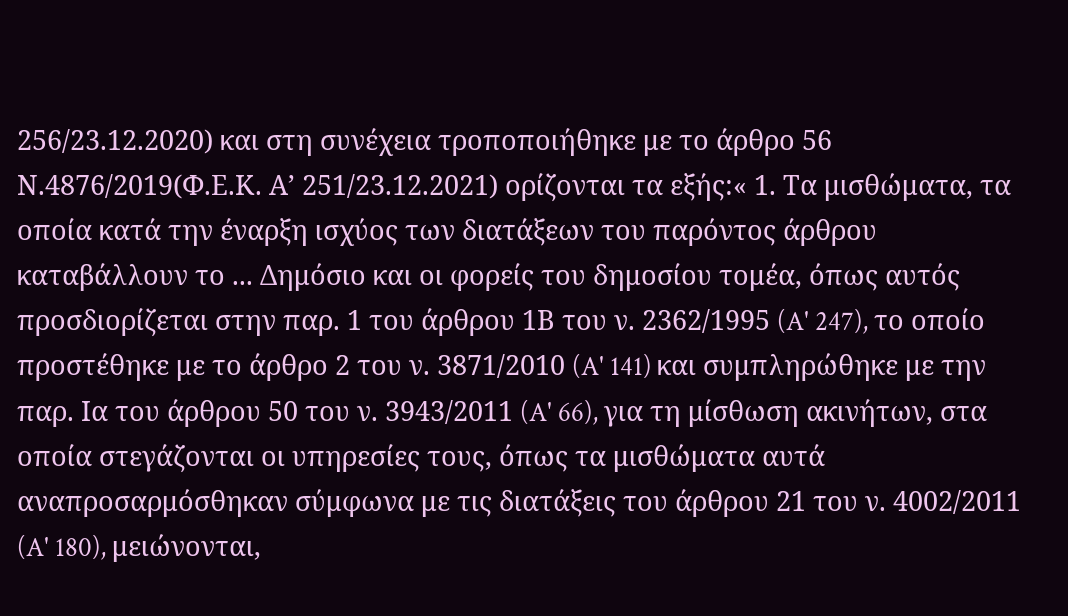256/23.12.2020) και στη συνέχεια τροποποιήθηκε με το άρθρο 56 Ν.4876/2019(Φ.Ε.Κ. Α’ 251/23.12.2021) ορίζονται τα εξής:« 1. Τα μισθώματα, τα οποία κατά την έναρξη ισχύος των διατάξεων του παρόντος άρθρου καταβάλλουν το ... Δημόσιο και οι φορείς του δημοσίου τομέα, όπως αυτός προσδιορίζεται στην παρ. 1 του άρθρου 1Β του ν. 2362/1995 (A' 247), το οποίο προστέθηκε με το άρθρο 2 του ν. 3871/2010 (A' 141) και συμπληρώθηκε με την παρ. Ια του άρθρου 50 του ν. 3943/2011 (A' 66), για τη μίσθωση ακινήτων, στα οποία στεγάζονται οι υπηρεσίες τους, όπως τα μισθώματα αυτά αναπροσαρμόσθηκαν σύμφωνα με τις διατάξεις του άρθρου 21 του ν. 4002/2011 (A' 180), μειώνονται,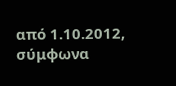από 1.10.2012, σύμφωνα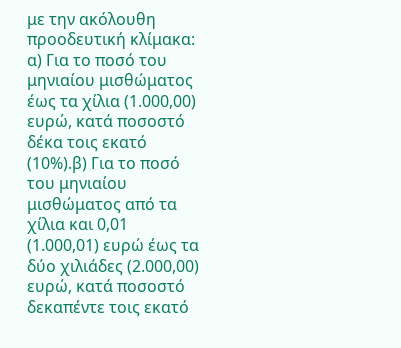με την ακόλουθη προοδευτική κλίμακα: α) Για το ποσό του μηνιαίου μισθώματος έως τα χίλια (1.000,00) ευρώ, κατά ποσοστό δέκα τοις εκατό (10%).β) Για το ποσό του μηνιαίου μισθώματος από τα χίλια και 0,01 (1.000,01) ευρώ έως τα δύο χιλιάδες (2.000,00) ευρώ, κατά ποσοστό δεκαπέντε τοις εκατό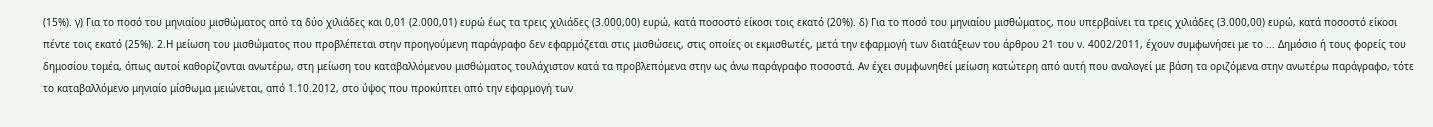(15%). γ) Για το ποσό του μηνιαίου μισθώματος από τα δύο χιλιάδες και 0,01 (2.000,01) ευρώ έως τα τρεις χιλιάδες (3.000,00) ευρώ, κατά ποσοστό είκοσι τοις εκατό (20%). δ) Για το ποσό του μηνιαίου μισθώματος, που υπερβαίνει τα τρεις χιλιάδες (3.000,00) ευρώ, κατά ποσοστό είκοσι πέντε τοις εκατό (25%). 2.Η μείωση του μισθώματος που προβλέπεται στην προηγούμενη παράγραφο δεν εφαρμόζεται στις μισθώσεις, στις οποίες οι εκμισθωτές, μετά την εφαρμογή των διατάξεων του άρθρου 21 του ν. 4002/2011, έχουν συμφωνήσει με το ... Δημόσιο ή τους φορείς του δημοσίου τομέα, όπως αυτοί καθορίζονται ανωτέρω, στη μείωση του καταβαλλόμενου μισθώματος τουλάχιστον κατά τα προβλεπόμενα στην ως άνω παράγραφο ποσοστά. Αν έχει συμφωνηθεί μείωση κατώτερη από αυτή που αναλογεί με βάση τα οριζόμενα στην ανωτέρω παράγραφο, τότε το καταβαλλόμενο μηνιαίο μίσθωμα μειώνεται, από 1.10.2012, στο ύψος που προκύπτει από την εφαρμογή των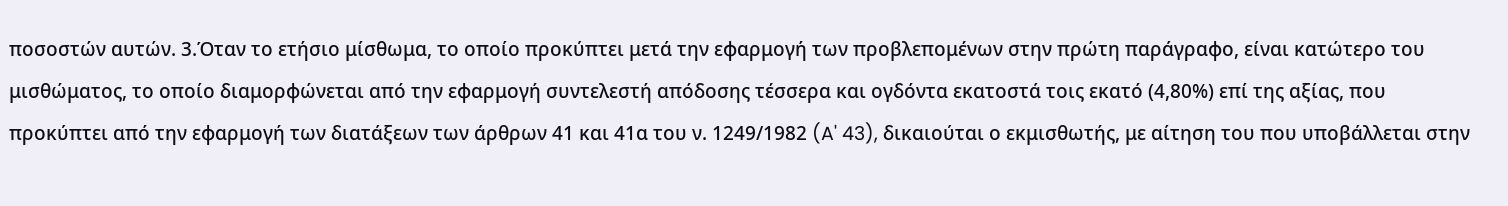ποσοστών αυτών. 3.Όταν το ετήσιο μίσθωμα, το οποίο προκύπτει μετά την εφαρμογή των προβλεπομένων στην πρώτη παράγραφο, είναι κατώτερο του μισθώματος, το οποίο διαμορφώνεται από την εφαρμογή συντελεστή απόδοσης τέσσερα και ογδόντα εκατοστά τοις εκατό (4,80%) επί της αξίας, που προκύπτει από την εφαρμογή των διατάξεων των άρθρων 41 και 41α του ν. 1249/1982 (A' 43), δικαιούται ο εκμισθωτής, με αίτηση του που υποβάλλεται στην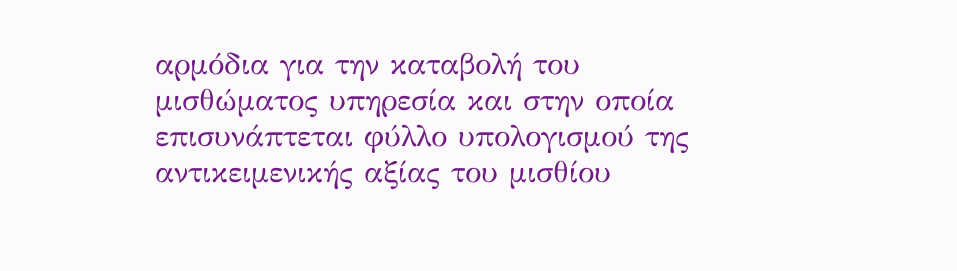αρμόδια για την καταβολή του μισθώματος υπηρεσία και στην οποία επισυνάπτεται φύλλο υπολογισμού της αντικειμενικής αξίας του μισθίου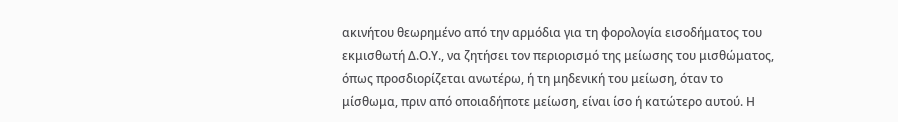ακινήτου θεωρημένο από την αρμόδια για τη φορολογία εισοδήματος του εκμισθωτή Δ.Ο.Υ., να ζητήσει τον περιορισμό της μείωσης του μισθώματος, όπως προσδιορίζεται ανωτέρω, ή τη μηδενική του μείωση, όταν το μίσθωμα, πριν από οποιαδήποτε μείωση, είναι ίσο ή κατώτερο αυτού. Η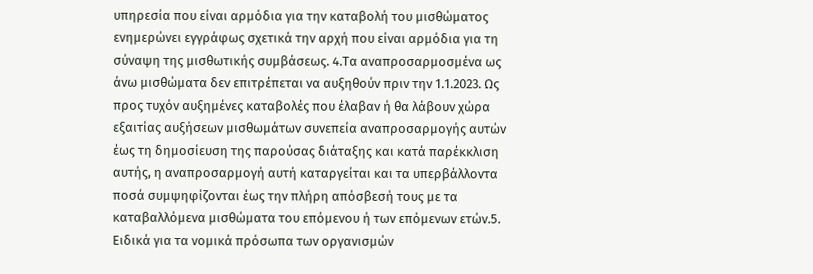υπηρεσία που είναι αρμόδια για την καταβολή του μισθώματος ενημερώνει εγγράφως σχετικά την αρχή που είναι αρμόδια για τη σύναψη της μισθωτικής συμβάσεως. 4.Τα αναπροσαρμοσμένα ως άνω μισθώματα δεν επιτρέπεται να αυξηθούν πριν την 1.1.2023. Ως προς τυχόν αυξημένες καταβολές που έλαβαν ή θα λάβουν χώρα εξαιτίας αυξήσεων μισθωμάτων συνεπεία αναπροσαρμογής αυτών έως τη δημοσίευση της παρούσας διάταξης και κατά παρέκκλιση αυτής, η αναπροσαρμογή αυτή καταργείται και τα υπερβάλλοντα ποσά συμψηφίζονται έως την πλήρη απόσβεσή τους με τα καταβαλλόμενα μισθώματα του επόμενου ή των επόμενων ετών.5. Ειδικά για τα νομικά πρόσωπα των οργανισμών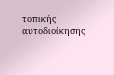τοπικής αυτοδιοίκησης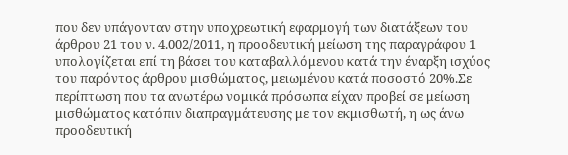που δεν υπάγονταν στην υποχρεωτική εφαρμογή των διατάξεων του άρθρου 21 του ν. 4.002/2011, η προοδευτική μείωση της παραγράφου 1 υπολογίζεται επί τη βάσει του καταβαλλόμενου κατά την έναρξη ισχύος του παρόντος άρθρου μισθώματος, μειωμένου κατά ποσοστό 20%.Σε περίπτωση που τα ανωτέρω νομικά πρόσωπα είχαν προβεί σε μείωση μισθώματος κατόπιν διαπραγμάτευσης με τον εκμισθωτή, η ως άνω προοδευτική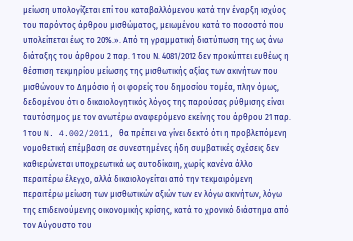μείωση υπολογίζεται επί του καταβαλλόμενου κατά την έναρξη ισχύος του παρόντος άρθρου μισθώματος, μειωμένου κατά το ποσοστό που υπολείπεται έως το 20%.». Από τη γραμματική διατύπωση της ως άνω διάταξης του άρθρου 2 παρ. 1 του Ν. 4081/2012 δεν προκύπτει ευθέως η θέσπιση τεκμηρίου μείωσης της μισθωτικής αξίας των ακινήτων που μισθώνουν το Δημόσιο ή οι φορείς του δημοσίου τομέα, πλην όμως, δεδομένου ότι ο δικαιολογητικός λόγος της παρούσας ρύθμισης είναι ταυτόσημος με τον ανωτέρω αναφερόμενο εκείνης του άρθρου 21 παρ. 1 του N. 4.002/2011, θα πρέπει να γίνει δεκτό ότι η προβλεπόμενη νομοθετική επέμβαση σε συνεστημένες ήδη συμβατικές σχέσεις δεν καθιερώνεται υποχρεωτικά ως αυτοδίκαιη, χωρίς κανένα άλλο περαιτέρω έλεγχο, αλλά δικαιολογείται από την τεκμαιρόμενη περαιτέρω μείωση των μισθωτικών αξιών των εν λόγω ακινήτων, λόγω της επιδεινούμενης οικονομικής κρίσης, κατά το χρονικό διάστημα από τον Αύγουστο του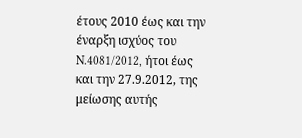έτους 2010 έως και την έναρξη ισχύος του N.4081/2012, ήτοι έως και την 27.9.2012, της μείωσης αυτής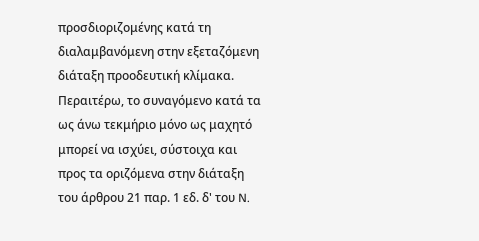προσδιοριζομένης κατά τη διαλαμβανόμενη στην εξεταζόμενη διάταξη προοδευτική κλίμακα. Περαιτέρω, το συναγόμενο κατά τα ως άνω τεκμήριο μόνο ως μαχητό μπορεί να ισχύει, σύστοιχα και προς τα οριζόμενα στην διάταξη του άρθρου 21 παρ. 1 εδ. δ' του N.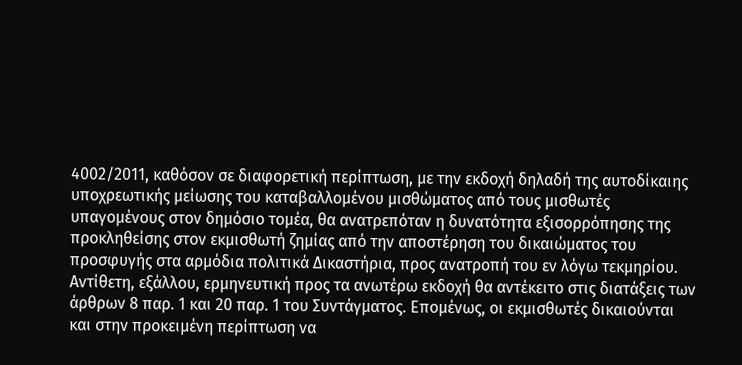4002/2011, καθόσον σε διαφορετική περίπτωση, με την εκδοχή δηλαδή της αυτοδίκαιης υποχρεωτικής μείωσης του καταβαλλομένου μισθώματος από τους μισθωτές υπαγομένους στον δημόσιο τομέα, θα ανατρεπόταν η δυνατότητα εξισορρόπησης της προκληθείσης στον εκμισθωτή ζημίας από την αποστέρηση του δικαιώματος του προσφυγής στα αρμόδια πολιτικά Δικαστήρια, προς ανατροπή του εν λόγω τεκμηρίου. Αντίθετη, εξάλλου, ερμηνευτική προς τα ανωτέρω εκδοχή θα αντέκειτο στις διατάξεις των άρθρων 8 παρ. 1 και 20 παρ. 1 του Συντάγματος. Επομένως, οι εκμισθωτές δικαιούνται και στην προκειμένη περίπτωση να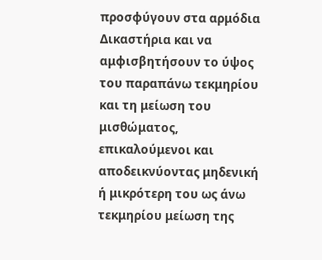προσφύγουν στα αρμόδια Δικαστήρια και να αμφισβητήσουν το ύψος του παραπάνω τεκμηρίου και τη μείωση του μισθώματος, επικαλούμενοι και αποδεικνύοντας μηδενική ή μικρότερη του ως άνω τεκμηρίου μείωση της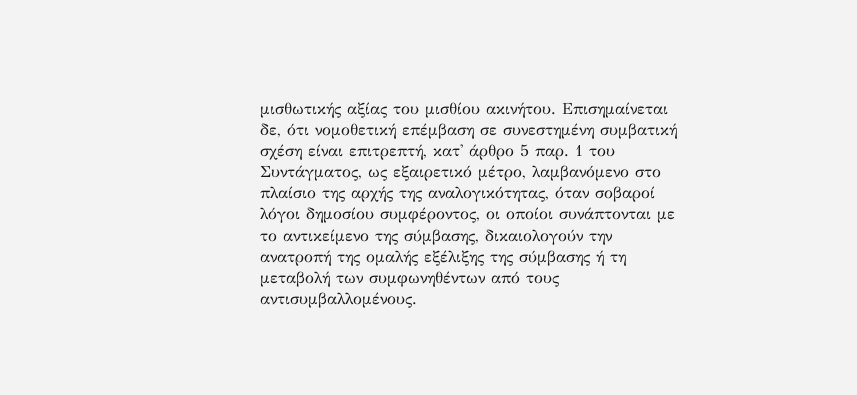μισθωτικής αξίας του μισθίου ακινήτου. Επισημαίνεται δε, ότι νομοθετική επέμβαση σε συνεστημένη συμβατική σχέση είναι επιτρεπτή, κατ' άρθρο 5 παρ. 1 του Συντάγματος, ως εξαιρετικό μέτρο, λαμβανόμενο στο πλαίσιο της αρχής της αναλογικότητας, όταν σοβαροί λόγοι δημοσίου συμφέροντος, οι οποίοι συνάπτονται με το αντικείμενο της σύμβασης, δικαιολογούν την ανατροπή της ομαλής εξέλιξης της σύμβασης ή τη μεταβολή των συμφωνηθέντων από τους αντισυμβαλλομένους.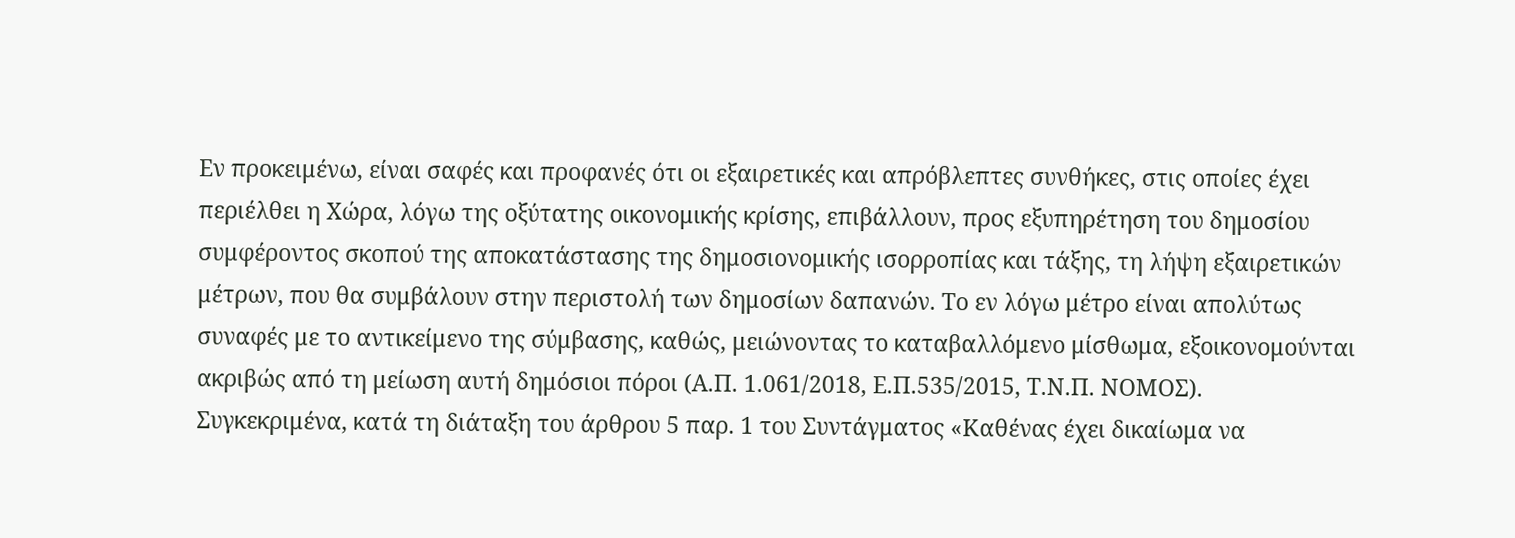Εν προκειμένω, είναι σαφές και προφανές ότι οι εξαιρετικές και απρόβλεπτες συνθήκες, στις οποίες έχει περιέλθει η Χώρα, λόγω της οξύτατης οικονομικής κρίσης, επιβάλλουν, προς εξυπηρέτηση του δημοσίου συμφέροντος σκοπού της αποκατάστασης της δημοσιονομικής ισορροπίας και τάξης, τη λήψη εξαιρετικών μέτρων, που θα συμβάλουν στην περιστολή των δημοσίων δαπανών. Το εν λόγω μέτρο είναι απολύτως συναφές με το αντικείμενο της σύμβασης, καθώς, μειώνοντας το καταβαλλόμενο μίσθωμα, εξοικονομούνται ακριβώς από τη μείωση αυτή δημόσιοι πόροι (Α.Π. 1.061/2018, Ε.Π.535/2015, Τ.Ν.Π. ΝΟΜΟΣ). Συγκεκριμένα, κατά τη διάταξη του άρθρου 5 παρ. 1 του Συντάγματος «Καθένας έχει δικαίωμα να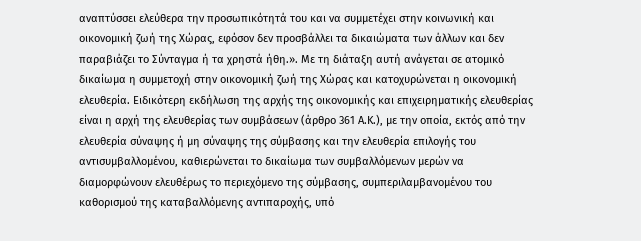αναπτύσσει ελεύθερα την προσωπικότητά του και να συμμετέχει στην κοινωνική και οικονομική ζωή της Χώρας, εφόσον δεν προσβάλλει τα δικαιώματα των άλλων και δεν παραβιάζει το Σύνταγμα ή τα χρηστά ήθη.». Με τη διάταξη αυτή ανάγεται σε ατομικό δικαίωμα η συμμετοχή στην οικονομική ζωή της Χώρας και κατοχυρώνεται η οικονομική ελευθερία. Ειδικότερη εκδήλωση της αρχής της οικονομικής και επιχειρηματικής ελευθερίας είναι η αρχή της ελευθερίας των συμβάσεων (άρθρο 361 Α.Κ.), με την οποία, εκτός από την ελευθερία σύναψης ή μη σύναψης της σύμβασης και την ελευθερία επιλογής του αντισυμβαλλομένου, καθιερώνεται το δικαίωμα των συμβαλλόμενων μερών να διαμορφώνουν ελευθέρως το περιεχόμενο της σύμβασης, συμπεριλαμβανομένου του καθορισμού της καταβαλλόμενης αντιπαροχής, υπό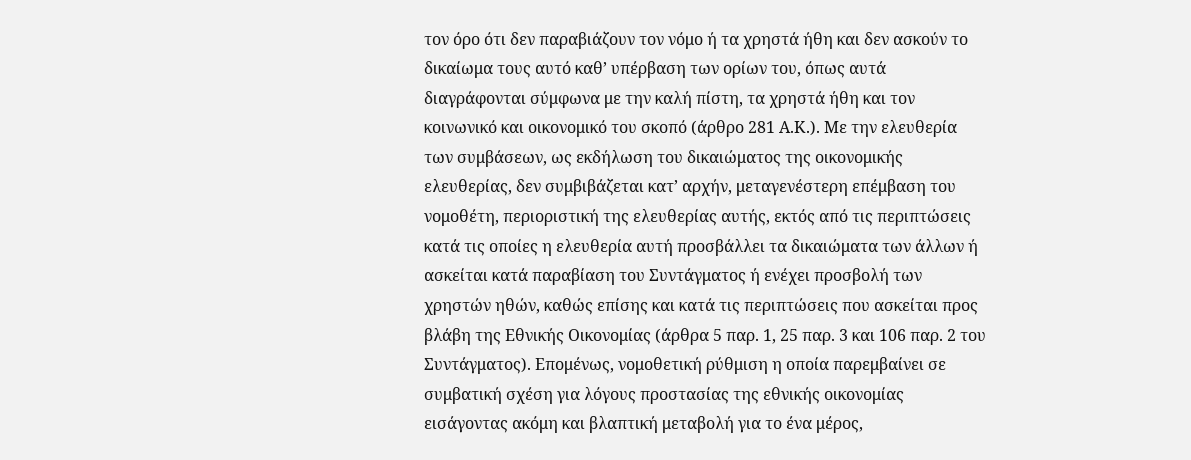τον όρο ότι δεν παραβιάζουν τον νόμο ή τα χρηστά ήθη και δεν ασκούν το δικαίωμα τους αυτό καθ’ υπέρβαση των ορίων του, όπως αυτά διαγράφονται σύμφωνα με την καλή πίστη, τα χρηστά ήθη και τον κοινωνικό και οικονομικό του σκοπό (άρθρο 281 Α.Κ.). Με την ελευθερία των συμβάσεων, ως εκδήλωση του δικαιώματος της οικονομικής ελευθερίας, δεν συμβιβάζεται κατ’ αρχήν, μεταγενέστερη επέμβαση του νομοθέτη, περιοριστική της ελευθερίας αυτής, εκτός από τις περιπτώσεις κατά τις οποίες η ελευθερία αυτή προσβάλλει τα δικαιώματα των άλλων ή ασκείται κατά παραβίαση του Συντάγματος ή ενέχει προσβολή των χρηστών ηθών, καθώς επίσης και κατά τις περιπτώσεις που ασκείται προς βλάβη της Εθνικής Οικονομίας (άρθρα 5 παρ. 1, 25 παρ. 3 και 106 παρ. 2 του Συντάγματος). Επομένως, νομοθετική ρύθμιση η οποία παρεμβαίνει σε συμβατική σχέση για λόγους προστασίας της εθνικής οικονομίας εισάγοντας ακόμη και βλαπτική μεταβολή για το ένα μέρος,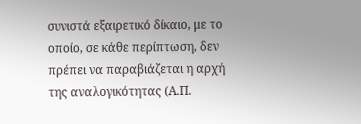συνιστά εξαιρετικό δίκαιο, με το οποίο, σε κάθε περίπτωση, δεν πρέπει να παραβιάζεται η αρχή της αναλογικότητας (Α.Π.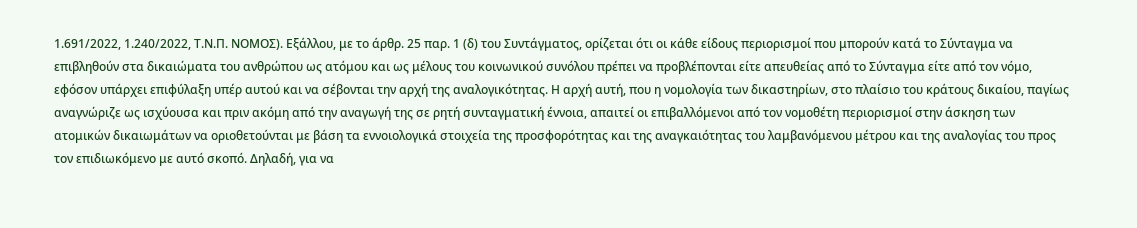1.691/2022, 1.240/2022, Τ.Ν.Π. ΝΟΜΟΣ). Εξάλλου, με το άρθρ. 25 παρ. 1 (δ) του Συντάγματος, ορίζεται ότι οι κάθε είδους περιορισμοί που μπορούν κατά το Σύνταγμα να επιβληθούν στα δικαιώματα του ανθρώπου ως ατόμου και ως μέλους του κοινωνικού συνόλου πρέπει να προβλέπονται είτε απευθείας από το Σύνταγμα είτε από τον νόμο, εφόσον υπάρχει επιφύλαξη υπέρ αυτού και να σέβονται την αρχή της αναλογικότητας. Η αρχή αυτή, που η νομολογία των δικαστηρίων, στο πλαίσιο του κράτους δικαίου, παγίως αναγνώριζε ως ισχύουσα και πριν ακόμη από την αναγωγή της σε ρητή συνταγματική έννοια, απαιτεί οι επιβαλλόμενοι από τον νομοθέτη περιορισμοί στην άσκηση των ατομικών δικαιωμάτων να οριοθετούνται με βάση τα εννοιολογικά στοιχεία της προσφορότητας και της αναγκαιότητας του λαμβανόμενου μέτρου και της αναλογίας του προς τον επιδιωκόμενο με αυτό σκοπό. Δηλαδή, για να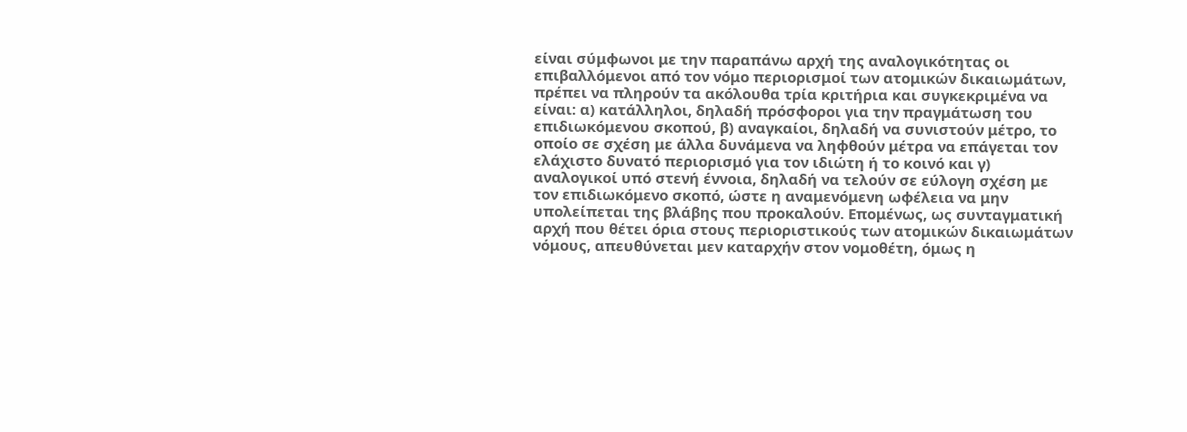είναι σύμφωνοι με την παραπάνω αρχή της αναλογικότητας οι επιβαλλόμενοι από τον νόμο περιορισμοί των ατομικών δικαιωμάτων, πρέπει να πληρούν τα ακόλουθα τρία κριτήρια και συγκεκριμένα να είναι: α) κατάλληλοι, δηλαδή πρόσφοροι για την πραγμάτωση του επιδιωκόμενου σκοπού, β) αναγκαίοι, δηλαδή να συνιστούν μέτρο, το οποίο σε σχέση με άλλα δυνάμενα να ληφθούν μέτρα να επάγεται τον ελάχιστο δυνατό περιορισμό για τον ιδιώτη ή το κοινό και γ) αναλογικοί υπό στενή έννοια, δηλαδή να τελούν σε εύλογη σχέση με τον επιδιωκόμενο σκοπό, ώστε η αναμενόμενη ωφέλεια να μην υπολείπεται της βλάβης που προκαλούν. Επομένως, ως συνταγματική αρχή που θέτει όρια στους περιοριστικούς των ατομικών δικαιωμάτων νόμους, απευθύνεται μεν καταρχήν στον νομοθέτη, όμως η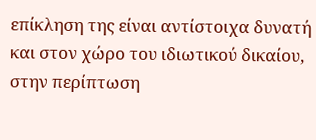επίκληση της είναι αντίστοιχα δυνατή και στον χώρο του ιδιωτικού δικαίου, στην περίπτωση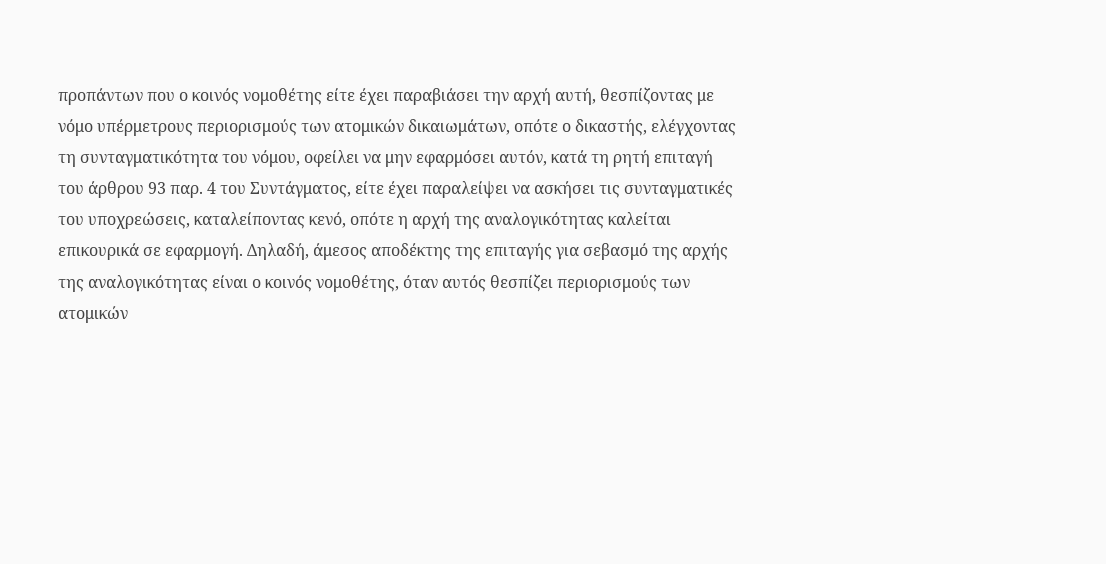προπάντων που ο κοινός νομοθέτης είτε έχει παραβιάσει την αρχή αυτή, θεσπίζοντας με νόμο υπέρμετρους περιορισμούς των ατομικών δικαιωμάτων, οπότε ο δικαστής, ελέγχοντας τη συνταγματικότητα του νόμου, οφείλει να μην εφαρμόσει αυτόν, κατά τη ρητή επιταγή του άρθρου 93 παρ. 4 του Συντάγματος, είτε έχει παραλείψει να ασκήσει τις συνταγματικές του υποχρεώσεις, καταλείποντας κενό, οπότε η αρχή της αναλογικότητας καλείται επικουρικά σε εφαρμογή. Δηλαδή, άμεσος αποδέκτης της επιταγής για σεβασμό της αρχής της αναλογικότητας είναι ο κοινός νομοθέτης, όταν αυτός θεσπίζει περιορισμούς των ατομικών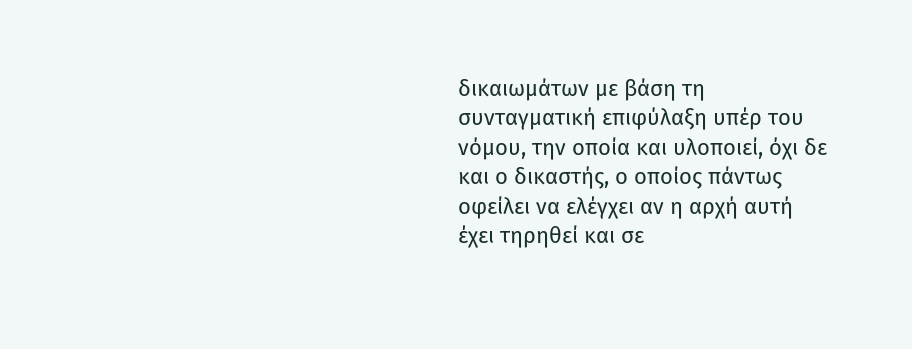δικαιωμάτων με βάση τη συνταγματική επιφύλαξη υπέρ του νόμου, την οποία και υλοποιεί, όχι δε και ο δικαστής, ο οποίος πάντως οφείλει να ελέγχει αν η αρχή αυτή έχει τηρηθεί και σε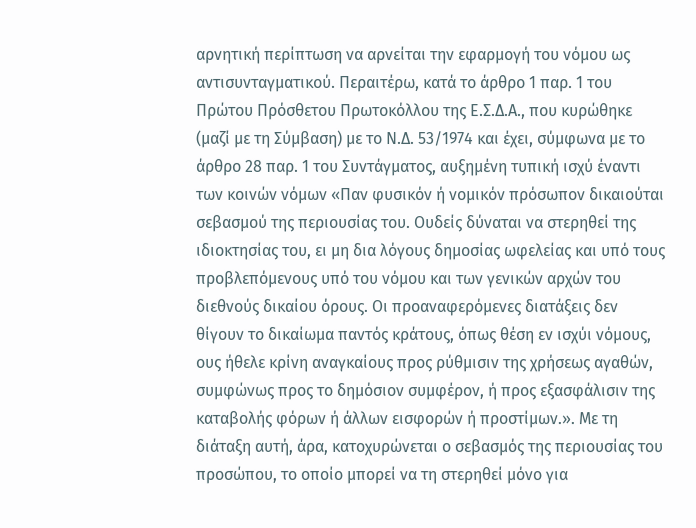αρνητική περίπτωση να αρνείται την εφαρμογή του νόμου ως αντισυνταγματικού. Περαιτέρω, κατά το άρθρο 1 παρ. 1 του Πρώτου Πρόσθετου Πρωτοκόλλου της Ε.Σ.Δ.Α., που κυρώθηκε (μαζί με τη Σύμβαση) με το Ν.Δ. 53/1974 και έχει, σύμφωνα με το άρθρο 28 παρ. 1 του Συντάγματος, αυξημένη τυπική ισχύ έναντι των κοινών νόμων «Παν φυσικόν ή νομικόν πρόσωπον δικαιούται σεβασμού της περιουσίας του. Ουδείς δύναται να στερηθεί της ιδιοκτησίας του, ει μη δια λόγους δημοσίας ωφελείας και υπό τους προβλεπόμενους υπό του νόμου και των γενικών αρχών του διεθνούς δικαίου όρους. Οι προαναφερόμενες διατάξεις δεν θίγουν το δικαίωμα παντός κράτους, όπως θέση εν ισχύι νόμους, ους ήθελε κρίνη αναγκαίους προς ρύθμισιν της χρήσεως αγαθών, συμφώνως προς το δημόσιον συμφέρον, ή προς εξασφάλισιν της καταβολής φόρων ή άλλων εισφορών ή προστίμων.». Με τη διάταξη αυτή, άρα, κατοχυρώνεται ο σεβασμός της περιουσίας του προσώπου, το οποίο μπορεί να τη στερηθεί μόνο για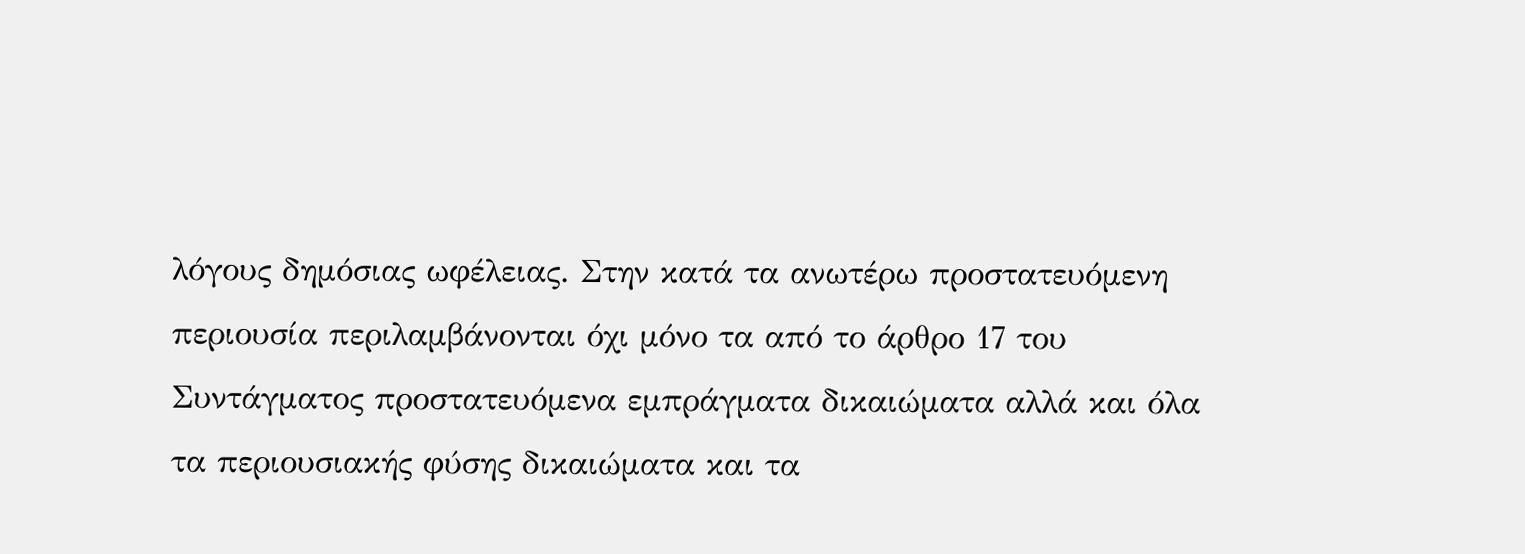λόγους δημόσιας ωφέλειας. Στην κατά τα ανωτέρω προστατευόμενη περιουσία περιλαμβάνονται όχι μόνο τα από το άρθρο 17 του Συντάγματος προστατευόμενα εμπράγματα δικαιώματα αλλά και όλα τα περιουσιακής φύσης δικαιώματα και τα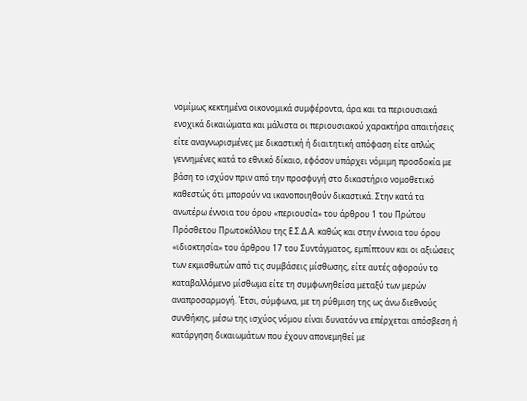νομίμως κεκτημένα οικονομικά συμφέροντα, άρα και τα περιουσιακά ενοχικά δικαιώματα και μάλιστα οι περιουσιακού χαρακτήρα απαιτήσεις είτε αναγνωρισμένες με δικαστική ή διαιτητική απόφαση είτε απλώς γεννημένες κατά το εθνικό δίκαιο, εφόσον υπάρχει νόμιμη προσδοκία με βάση το ισχύον πριν από την προσφυγή στο δικαστήριο νομοθετικό καθεστώς ότι μπορούν να ικανοποιηθούν δικαστικά. Στην κατά τα ανωτέρω έννοια του όρου «περιουσία» του άρθρου 1 του Πρώτου Πρόσθετου Πρωτοκόλλου της Ε.Σ.Δ.Α. καθώς και στην έννοια του όρου «ιδιοκτησία» του άρθρου 17 του Συντάγματος, εμπίπτουν και οι αξιώσεις των εκμισθωτών από τις συμβάσεις μίσθωσης, είτε αυτές αφορούν το καταβαλλόμενο μίσθωμα είτε τη συμφωνηθείσα μεταξύ των μερών αναπροσαρμογή. Έτσι, σύμφωνα, με τη ρύθμιση της ως άνω διεθνούς συνθήκης, μέσω της ισχύος νόμου είναι δυνατόν να επέρχεται απόσβεση ή κατάργηση δικαιωμάτων που έχουν απονεμηθεί με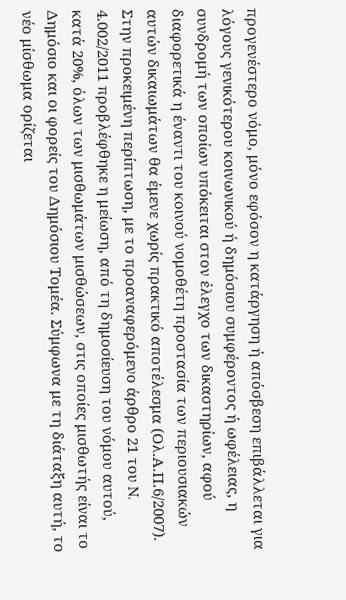προγενέστερο νόμο, μόνο εφόσον η κατάργηση ή απόσβεση επιβάλλεται για λόγους γενικότερου κοινωνικού ή δημόσιου συμφέροντος ή ωφέλειας, η συνδρομή των οποίων υπόκειται στον έλεγχο των δικαστηρίων, αφού διαφορετικά η έναντι του κοινού νομοθέτη προστασία των περιουσιακών αυτών δικαιωμάτων θα έμενε χωρίς πρακτικό αποτέλεσμα (Ολ.Α.Π.6/2007). Στην προκειμένη περίπτωση, με το προαναφερόμενο άρθρο 21 του N. 4.002/2011 προβλέφθηκε η μείωση, από τη δημοσίευση του νόμου αυτού, κατά 20%, όλων των μισθωμάτων μισθώσεων, στις οποίες μισθωτής είναι το Δημόσιο και οι φορείς του Δημόσιου Τομέα. Σύμφωνα με τη διάταξη αυτή, το νέο μίσθωμα ορίζεται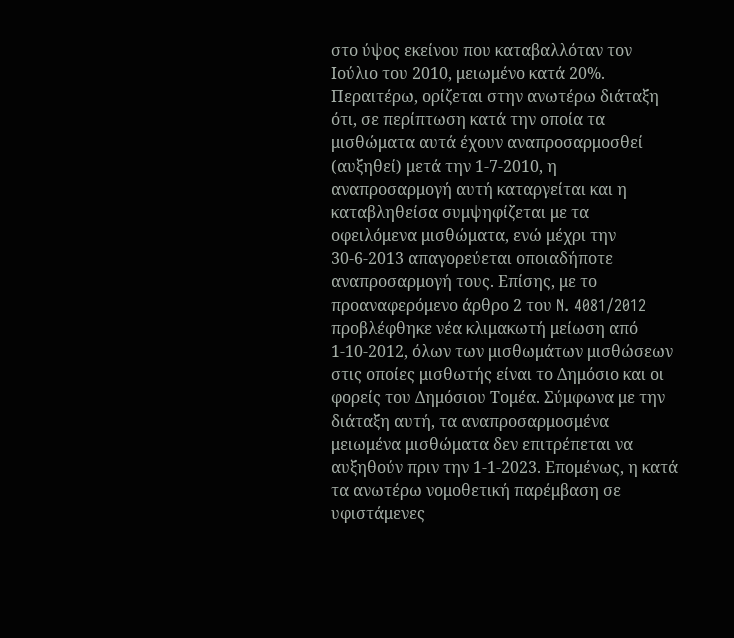στο ύψος εκείνου που καταβαλλόταν τον Ιούλιο του 2010, μειωμένο κατά 20%. Περαιτέρω, ορίζεται στην ανωτέρω διάταξη ότι, σε περίπτωση κατά την οποία τα μισθώματα αυτά έχουν αναπροσαρμοσθεί (αυξηθεί) μετά την 1-7-2010, η αναπροσαρμογή αυτή καταργείται και η καταβληθείσα συμψηφίζεται με τα οφειλόμενα μισθώματα, ενώ μέχρι την 30-6-2013 απαγορεύεται οποιαδήποτε αναπροσαρμογή τους. Επίσης, με το προαναφερόμενο άρθρο 2 του N. 4081/2012 προβλέφθηκε νέα κλιμακωτή μείωση από 1-10-2012, όλων των μισθωμάτων μισθώσεων στις οποίες μισθωτής είναι το Δημόσιο και οι φορείς του Δημόσιου Τομέα. Σύμφωνα με την διάταξη αυτή, τα αναπροσαρμοσμένα μειωμένα μισθώματα δεν επιτρέπεται να αυξηθούν πριν την 1-1-2023. Επομένως, η κατά τα ανωτέρω νομοθετική παρέμβαση σε υφιστάμενες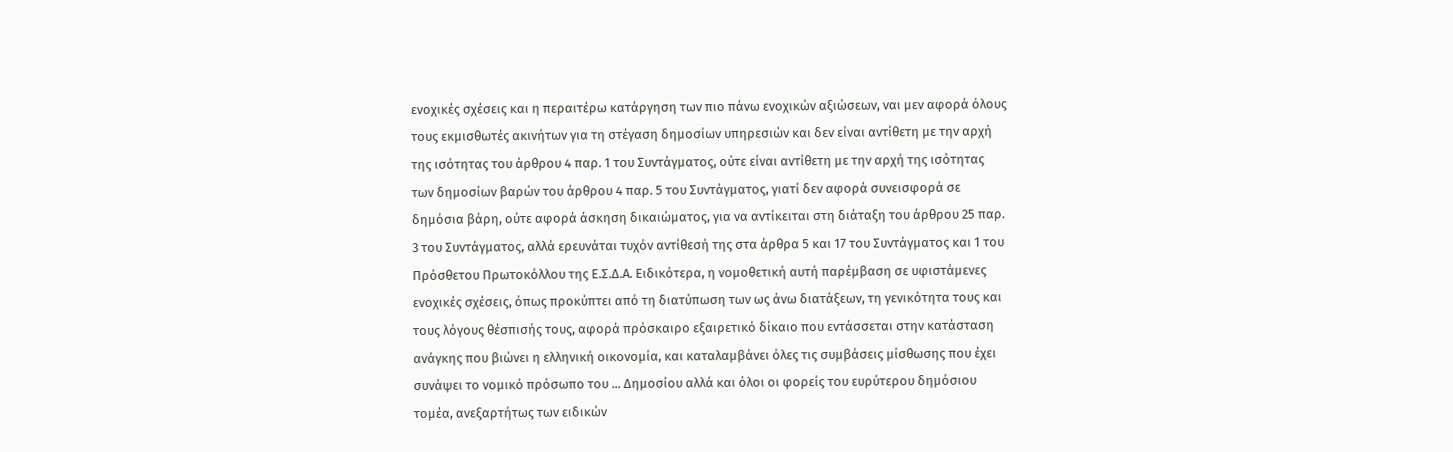ενοχικές σχέσεις και η περαιτέρω κατάργηση των πιο πάνω ενοχικών αξιώσεων, ναι μεν αφορά όλους τους εκμισθωτές ακινήτων για τη στέγαση δημοσίων υπηρεσιών και δεν είναι αντίθετη με την αρχή της ισότητας του άρθρου 4 παρ. 1 του Συντάγματος, ούτε είναι αντίθετη με την αρχή της ισότητας των δημοσίων βαρών του άρθρου 4 παρ. 5 του Συντάγματος, γιατί δεν αφορά συνεισφορά σε δημόσια βάρη, ούτε αφορά άσκηση δικαιώματος, για να αντίκειται στη διάταξη του άρθρου 25 παρ. 3 του Συντάγματος, αλλά ερευνάται τυχόν αντίθεσή της στα άρθρα 5 και 17 του Συντάγματος και 1 του Πρόσθετου Πρωτοκόλλου της Ε.Σ.Δ.Α. Ειδικότερα, η νομοθετική αυτή παρέμβαση σε υφιστάμενες ενοχικές σχέσεις, όπως προκύπτει από τη διατύπωση των ως άνω διατάξεων, τη γενικότητα τους και τους λόγους θέσπισής τους, αφορά πρόσκαιρο εξαιρετικό δίκαιο που εντάσσεται στην κατάσταση ανάγκης που βιώνει η ελληνική οικονομία, και καταλαμβάνει όλες τις συμβάσεις μίσθωσης που έχει συνάψει το νομικό πρόσωπο του ... Δημοσίου αλλά και όλοι οι φορείς του ευρύτερου δημόσιου τομέα, ανεξαρτήτως των ειδικών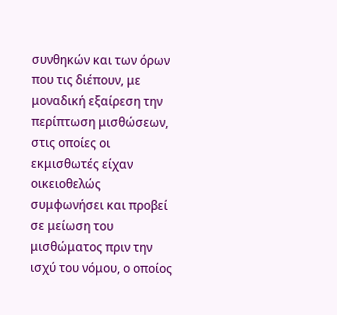συνθηκών και των όρων που τις διέπουν, με μοναδική εξαίρεση την περίπτωση μισθώσεων, στις οποίες οι εκμισθωτές είχαν οικειοθελώς συμφωνήσει και προβεί σε μείωση του μισθώματος πριν την ισχύ του νόμου, ο οποίος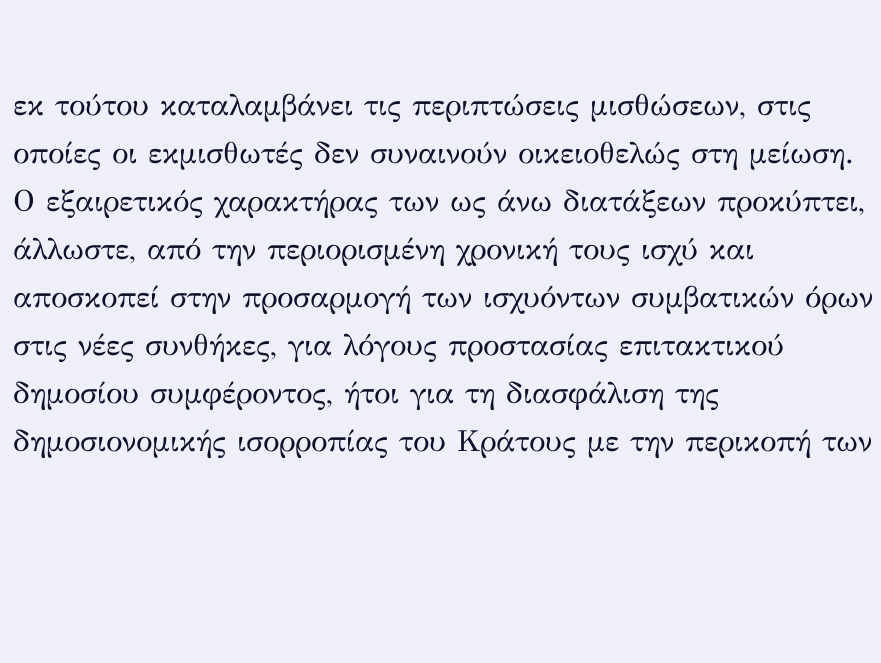εκ τούτου καταλαμβάνει τις περιπτώσεις μισθώσεων, στις οποίες οι εκμισθωτές δεν συναινούν οικειοθελώς στη μείωση. Ο εξαιρετικός χαρακτήρας των ως άνω διατάξεων προκύπτει, άλλωστε, από την περιορισμένη χρονική τους ισχύ και αποσκοπεί στην προσαρμογή των ισχυόντων συμβατικών όρων στις νέες συνθήκες, για λόγους προστασίας επιτακτικού δημοσίου συμφέροντος, ήτοι για τη διασφάλιση της δημοσιονομικής ισορροπίας του Κράτους με την περικοπή των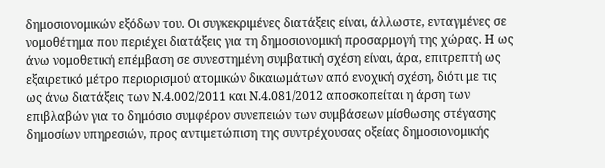δημοσιονομικών εξόδων του. Οι συγκεκριμένες διατάξεις είναι, άλλωστε, ενταγμένες σε νομοθέτημα που περιέχει διατάξεις για τη δημοσιονομική προσαρμογή της χώρας. Η ως άνω νομοθετική επέμβαση σε συνεστημένη συμβατική σχέση είναι, άρα, επιτρεπτή ως εξαιρετικό μέτρο περιορισμού ατομικών δικαιωμάτων από ενοχική σχέση, διότι με τις ως άνω διατάξεις των Ν.4.002/2011 και Ν.4.081/2012 αποσκοπείται η άρση των επιβλαβών για το δημόσιο συμφέρον συνεπειών των συμβάσεων μίσθωσης στέγασης δημοσίων υπηρεσιών, προς αντιμετώπιση της συντρέχουσας οξείας δημοσιονομικής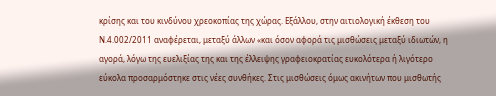κρίσης και του κινδύνου χρεοκοπίας της χώρας. Εξάλλου, στην αιτιολογική έκθεση του Ν.4.002/2011 αναφέρεται, μεταξύ άλλων «και όσον αφορά τις μισθώσεις μεταξύ ιδιωτών, η αγορά, λόγω της ευελιξίας της και της έλλειψης γραφειοκρατίας ευκολότερα ή λιγότερο εύκολα προσαρμόστηκε στις νέες συνθήκες. Στις μισθώσεις όμως ακινήτων που μισθωτής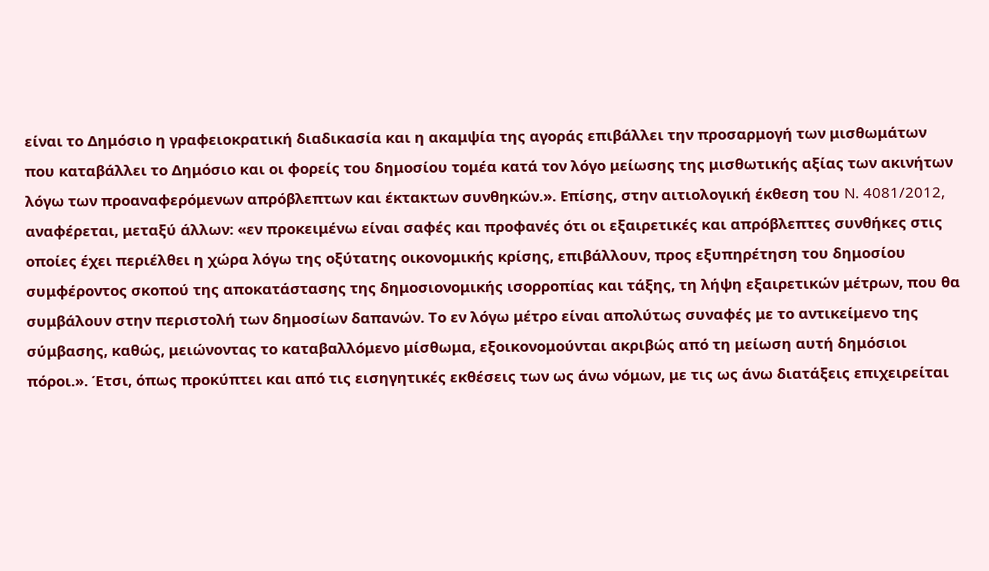είναι το Δημόσιο η γραφειοκρατική διαδικασία και η ακαμψία της αγοράς επιβάλλει την προσαρμογή των μισθωμάτων που καταβάλλει το Δημόσιο και οι φορείς του δημοσίου τομέα κατά τον λόγο μείωσης της μισθωτικής αξίας των ακινήτων λόγω των προαναφερόμενων απρόβλεπτων και έκτακτων συνθηκών.». Επίσης, στην αιτιολογική έκθεση του N. 4081/2012, αναφέρεται, μεταξύ άλλων: «εν προκειμένω είναι σαφές και προφανές ότι οι εξαιρετικές και απρόβλεπτες συνθήκες στις οποίες έχει περιέλθει η χώρα λόγω της οξύτατης οικονομικής κρίσης, επιβάλλουν, προς εξυπηρέτηση του δημοσίου συμφέροντος σκοπού της αποκατάστασης της δημοσιονομικής ισορροπίας και τάξης, τη λήψη εξαιρετικών μέτρων, που θα συμβάλουν στην περιστολή των δημοσίων δαπανών. Το εν λόγω μέτρο είναι απολύτως συναφές με το αντικείμενο της σύμβασης, καθώς, μειώνοντας το καταβαλλόμενο μίσθωμα, εξοικονομούνται ακριβώς από τη μείωση αυτή δημόσιοι πόροι.». Έτσι, όπως προκύπτει και από τις εισηγητικές εκθέσεις των ως άνω νόμων, με τις ως άνω διατάξεις επιχειρείται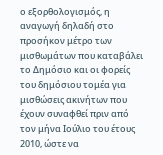ο εξορθολογισμός, η αναγωγή δηλαδή στο προσήκον μέτρο των μισθωμάτων που καταβάλει το Δημόσιο και οι φορείς του δημόσιου τομέα για μισθώσεις ακινήτων που έχουν συναφθεί πριν από τον μήνα Ιούλιο του έτους 2010, ώστε να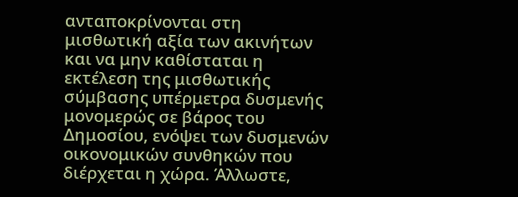ανταποκρίνονται στη μισθωτική αξία των ακινήτων και να μην καθίσταται η εκτέλεση της μισθωτικής σύμβασης υπέρμετρα δυσμενής μονομερώς σε βάρος του Δημοσίου, ενόψει των δυσμενών οικονομικών συνθηκών που διέρχεται η χώρα. Άλλωστε,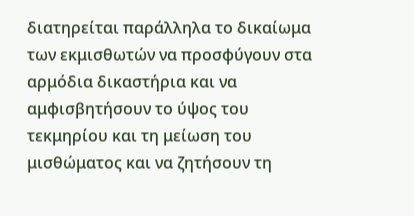διατηρείται παράλληλα το δικαίωμα των εκμισθωτών να προσφύγουν στα αρμόδια δικαστήρια και να αμφισβητήσουν το ύψος του τεκμηρίου και τη μείωση του μισθώματος και να ζητήσουν τη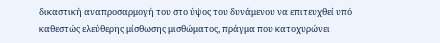δικαστική αναπροσαρμογή του στο ύψος του δυνάμενου να επιτευχθεί υπό καθεστώς ελεύθερης μίσθωσης μισθώματος, πράγμα που κατοχυρώνει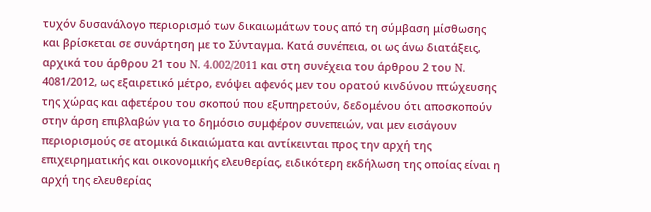τυχόν δυσανάλογο περιορισμό των δικαιωμάτων τους από τη σύμβαση μίσθωσης και βρίσκεται σε συνάρτηση με το Σύνταγμα. Κατά συνέπεια, οι ως άνω διατάξεις, αρχικά του άρθρου 21 του N. 4.002/2011 και στη συνέχεια του άρθρου 2 του N. 4081/2012, ως εξαιρετικό μέτρο, ενόψει αφενός μεν του ορατού κινδύνου πτώχευσης της χώρας και αφετέρου του σκοπού που εξυπηρετούν, δεδομένου ότι αποσκοπούν στην άρση επιβλαβών για το δημόσιο συμφέρον συνεπειών, ναι μεν εισάγουν περιορισμούς σε ατομικά δικαιώματα και αντίκεινται προς την αρχή της επιχειρηματικής και οικονομικής ελευθερίας, ειδικότερη εκδήλωση της οποίας είναι η αρχή της ελευθερίας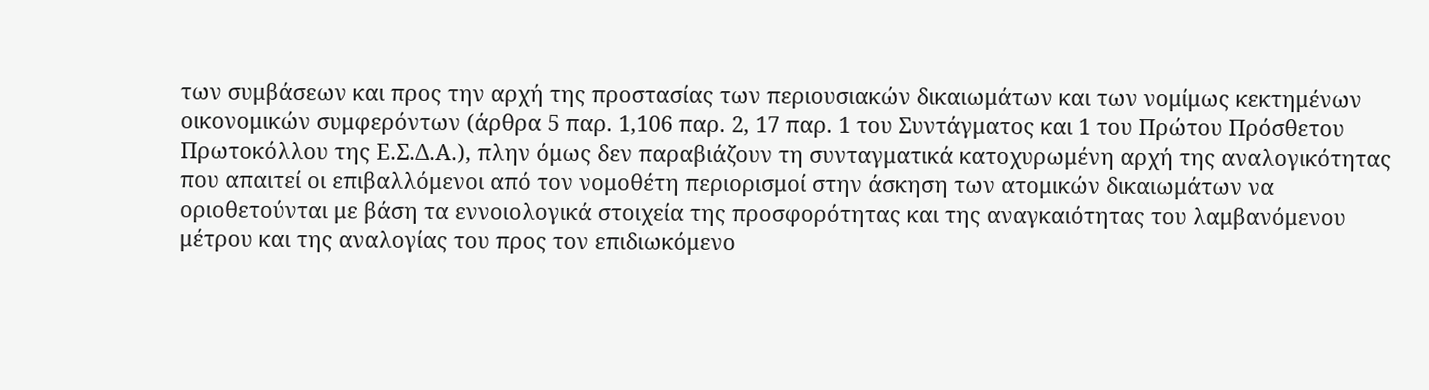των συμβάσεων και προς την αρχή της προστασίας των περιουσιακών δικαιωμάτων και των νομίμως κεκτημένων οικονομικών συμφερόντων (άρθρα 5 παρ. 1,106 παρ. 2, 17 παρ. 1 του Συντάγματος και 1 του Πρώτου Πρόσθετου Πρωτοκόλλου της Ε.Σ.Δ.Α.), πλην όμως δεν παραβιάζουν τη συνταγματικά κατοχυρωμένη αρχή της αναλογικότητας που απαιτεί οι επιβαλλόμενοι από τον νομοθέτη περιορισμοί στην άσκηση των ατομικών δικαιωμάτων να οριοθετούνται με βάση τα εννοιολογικά στοιχεία της προσφορότητας και της αναγκαιότητας του λαμβανόμενου μέτρου και της αναλογίας του προς τον επιδιωκόμενο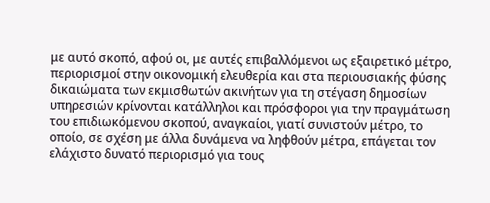με αυτό σκοπό, αφού οι, με αυτές επιβαλλόμενοι ως εξαιρετικό μέτρο, περιορισμοί στην οικονομική ελευθερία και στα περιουσιακής φύσης δικαιώματα των εκμισθωτών ακινήτων για τη στέγαση δημοσίων υπηρεσιών κρίνονται κατάλληλοι και πρόσφοροι για την πραγμάτωση του επιδιωκόμενου σκοπού, αναγκαίοι, γιατί συνιστούν μέτρο, το οποίο, σε σχέση με άλλα δυνάμενα να ληφθούν μέτρα, επάγεται τον ελάχιστο δυνατό περιορισμό για τους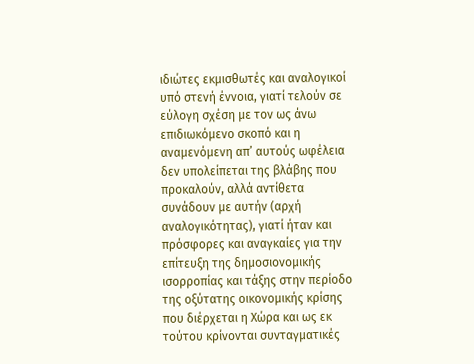ιδιώτες εκμισθωτές και αναλογικοί υπό στενή έννοια, γιατί τελούν σε εύλογη σχέση με τον ως άνω επιδιωκόμενο σκοπό και η αναμενόμενη απ’ αυτούς ωφέλεια δεν υπολείπεται της βλάβης που προκαλούν, αλλά αντίθετα συνάδουν με αυτήν (αρχή αναλογικότητας), γιατί ήταν και πρόσφορες και αναγκαίες για την επίτευξη της δημοσιονομικής ισορροπίας και τάξης στην περίοδο της οξύτατης οικονομικής κρίσης που διέρχεται η Χώρα και ως εκ τούτου κρίνονται συνταγματικές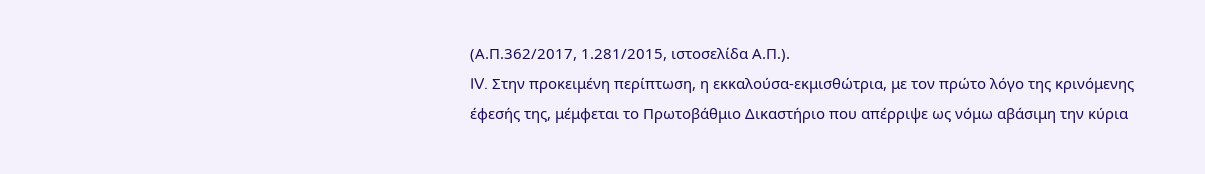(Α.Π.362/2017, 1.281/2015, ιστοσελίδα Α.Π.).
IV. Στην προκειμένη περίπτωση, η εκκαλούσα-εκμισθώτρια, με τον πρώτο λόγο της κρινόμενης έφεσής της, μέμφεται το Πρωτοβάθμιο Δικαστήριο που απέρριψε ως νόμω αβάσιμη την κύρια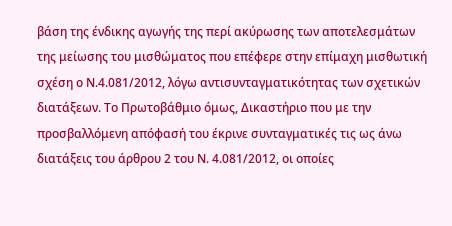βάση της ένδικης αγωγής της περί ακύρωσης των αποτελεσμάτων της μείωσης του μισθώματος που επέφερε στην επίμαχη μισθωτική σχέση ο Ν.4.081/2012, λόγω αντισυνταγματικότητας των σχετικών διατάξεων. Το Πρωτοβάθμιο όμως, Δικαστήριο που με την προσβαλλόμενη απόφασή του έκρινε συνταγματικές τις ως άνω διατάξεις του άρθρου 2 του Ν. 4.081/2012, οι οποίες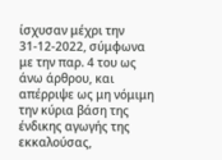ίσχυσαν μέχρι την 31-12-2022, σύμφωνα με την παρ. 4 του ως άνω άρθρου, και απέρριψε ως μη νόμιμη την κύρια βάση της ένδικης αγωγής της εκκαλούσας,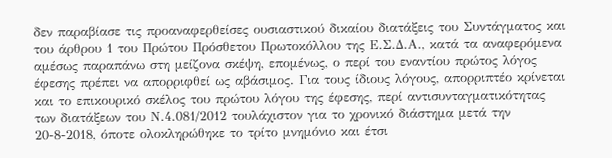δεν παραβίασε τις προαναφερθείσες ουσιαστικού δικαίου διατάξεις του Συντάγματος και του άρθρου 1 του Πρώτου Πρόσθετου Πρωτοκόλλου της Ε.Σ.Δ.Α., κατά τα αναφερόμενα αμέσως παραπάνω στη μείζονα σκέψη, επομένως, ο περί του εναντίου πρώτος λόγος έφεσης πρέπει να απορριφθεί ως αβάσιμος. Για τους ίδιους λόγους, απορριπτέο κρίνεται και το επικουρικό σκέλος του πρώτου λόγου της έφεσης, περί αντισυνταγματικότητας των διατάξεων του Ν.4.081/2012 τουλάχιστον για το χρονικό διάστημα μετά την 20-8-2018, όποτε ολοκληρώθηκε το τρίτο μνημόνιο και έτσι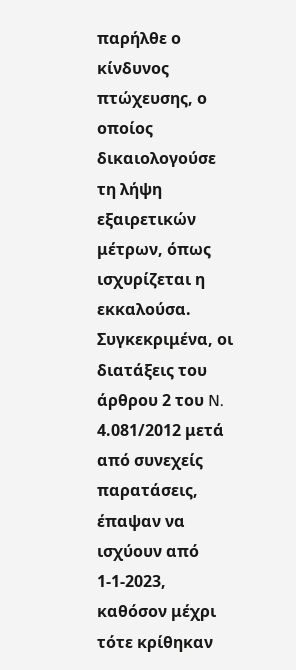παρήλθε ο κίνδυνος πτώχευσης, ο οποίος δικαιολογούσε τη λήψη εξαιρετικών μέτρων, όπως ισχυρίζεται η εκκαλούσα. Συγκεκριμένα, οι διατάξεις του άρθρου 2 του N. 4.081/2012 μετά από συνεχείς παρατάσεις, έπαψαν να ισχύουν από 1-1-2023, καθόσον μέχρι τότε κρίθηκαν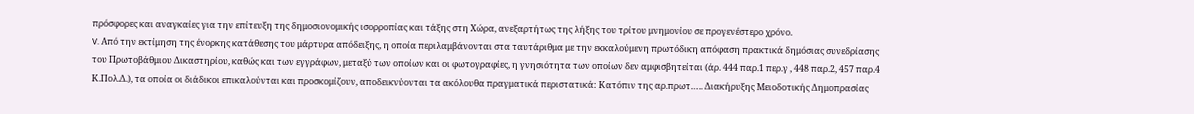πρόσφορες και αναγκαίες για την επίτευξη της δημοσιονομικής ισορροπίας και τάξης στη Χώρα, ανεξαρτήτως της λήξης του τρίτου μνημονίου σε προγενέστερο χρόνο.
V. Από την εκτίμηση της ένορκης κατάθεσης του μάρτυρα απόδειξης, η οποία περιλαμβάνονται στα ταυτάριθμα με την εκκαλούμενη πρωτόδικη απόφαση πρακτικά δημόσιας συνεδρίασης του Πρωτοβάθμιου Δικαστηρίου, καθώς και των εγγράφων, μεταξύ των οποίων και οι φωτογραφίες, η γνησιότητα των οποίων δεν αμφισβητείται (άρ. 444 παρ.1 περ.γ , 448 παρ.2, 457 παρ.4 Κ.Πολ.Δ.), τα οποία οι διάδικοι επικαλούνται και προσκομίζουν, αποδεικνύονται τα ακόλουθα πραγματικά περιστατικά: Κατόπιν της αρ.πρωτ….. Διακήρυξης Μειοδοτικής Δημοπρασίας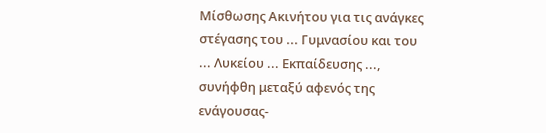Μίσθωσης Ακινήτου για τις ανάγκες στέγασης του ... Γυμνασίου και του ... Λυκείου ... Εκπαίδευσης ..., συνήφθη μεταξύ αφενός της ενάγουσας-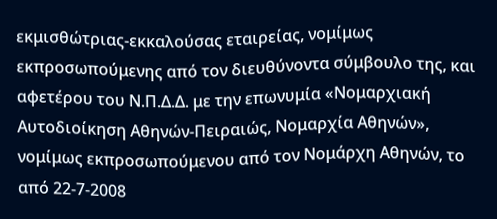εκμισθώτριας-εκκαλούσας εταιρείας, νομίμως εκπροσωπούμενης από τον διευθύνοντα σύμβουλο της, και αφετέρου του Ν.Π.Δ.Δ. με την επωνυμία «Νομαρχιακή Αυτοδιοίκηση Αθηνών-Πειραιώς, Νομαρχία Αθηνών», νομίμως εκπροσωπούμενου από τον Νομάρχη Αθηνών, το από 22-7-2008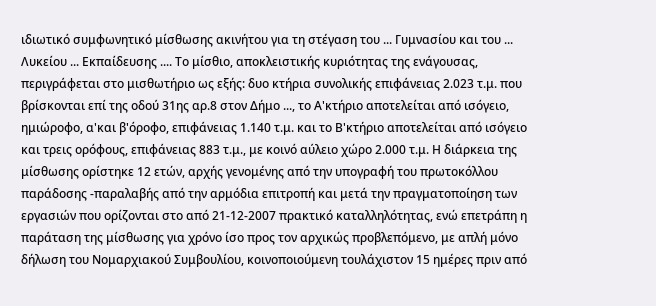ιδιωτικό συμφωνητικό μίσθωσης ακινήτου για τη στέγαση του ... Γυμνασίου και του ... Λυκείου ... Εκπαίδευσης .... Το μίσθιο, αποκλειστικής κυριότητας της ενάγουσας, περιγράφεται στο μισθωτήριο ως εξής: δυο κτήρια συνολικής επιφάνειας 2.023 τ.μ. που βρίσκονται επί της οδού 31ης αρ.8 στον Δήμο ..., το Α'κτήριο αποτελείται από ισόγειο, ημιώροφο, α'και β'όροφο, επιφάνειας 1.140 τ.μ. και το Β'κτήριο αποτελείται από ισόγειο και τρεις ορόφους, επιφάνειας 883 τ.μ., με κοινό αύλειο χώρο 2.000 τ.μ. Η διάρκεια της μίσθωσης ορίστηκε 12 ετών, αρχής γενομένης από την υπογραφή του πρωτοκόλλου παράδοσης -παραλαβής από την αρμόδια επιτροπή και μετά την πραγματοποίηση των εργασιών που ορίζονται στο από 21-12-2007 πρακτικό καταλληλότητας, ενώ επετράπη η παράταση της μίσθωσης για χρόνο ίσο προς τον αρχικώς προβλεπόμενο, με απλή μόνο δήλωση του Νομαρχιακού Συμβουλίου, κοινοποιούμενη τουλάχιστον 15 ημέρες πριν από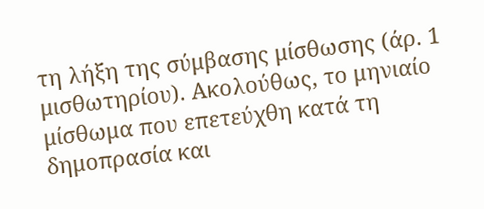τη λήξη της σύμβασης μίσθωσης (άρ. 1 μισθωτηρίου). Ακολούθως, το μηνιαίο μίσθωμα που επετεύχθη κατά τη δημοπρασία και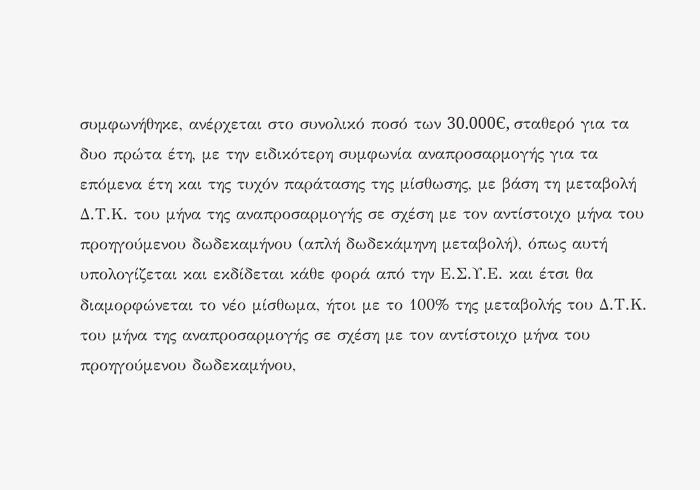συμφωνήθηκε, ανέρχεται στο συνολικό ποσό των 30.000Є, σταθερό για τα δυο πρώτα έτη, με την ειδικότερη συμφωνία αναπροσαρμογής για τα επόμενα έτη και της τυχόν παράτασης της μίσθωσης, με βάση τη μεταβολή Δ.Τ.Κ. του μήνα της αναπροσαρμογής σε σχέση με τον αντίστοιχο μήνα του προηγούμενου δωδεκαμήνου (απλή δωδεκάμηνη μεταβολή), όπως αυτή υπολογίζεται και εκδίδεται κάθε φορά από την Ε.Σ.Υ.Ε. και έτσι θα διαμορφώνεται το νέο μίσθωμα, ήτοι με το 100% της μεταβολής του Δ.Τ.Κ. του μήνα της αναπροσαρμογής σε σχέση με τον αντίστοιχο μήνα του προηγούμενου δωδεκαμήνου,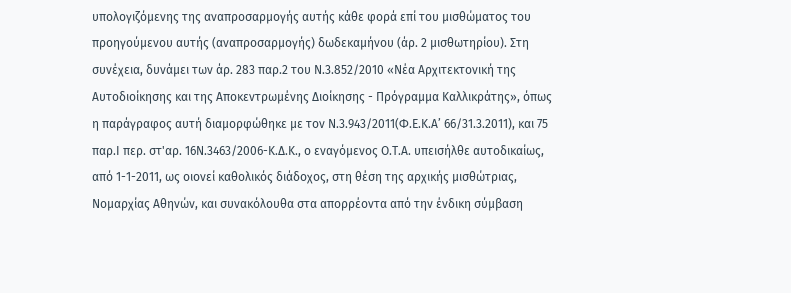υπολογιζόμενης της αναπροσαρμογής αυτής κάθε φορά επί του μισθώματος του προηγούμενου αυτής (αναπροσαρμογής) δωδεκαμήνου (άρ. 2 μισθωτηρίου). Στη συνέχεια, δυνάμει των άρ. 283 παρ.2 του Ν.3.852/2010 «Νέα Αρχιτεκτονική της Αυτοδιοίκησης και της Αποκεντρωμένης Διοίκησης - Πρόγραμμα Καλλικράτης», όπως η παράγραφος αυτή διαμορφώθηκε με τον Ν.3.943/2011(Φ.Ε.Κ.Α’ 66/31.3.2011), και 75 παρ.Ι περ. στ'αρ. 16Ν.3463/2006-Κ.Δ.Κ., ο εναγόμενος Ο.Τ.Α. υπεισήλθε αυτοδικαίως, από 1-1-2011, ως οιονεί καθολικός διάδοχος, στη θέση της αρχικής μισθώτριας, Νομαρχίας Αθηνών, και συνακόλουθα στα απορρέοντα από την ένδικη σύμβαση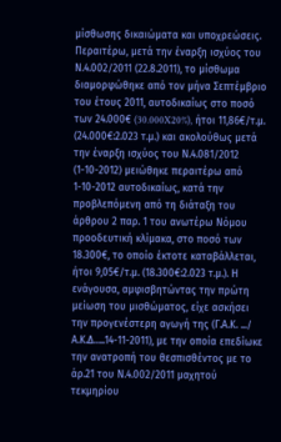μίσθωσης δικαιώματα και υποχρεώσεις. Περαιτέρω, μετά την έναρξη ισχύος του Ν.4.002/2011 (22.8.2011), το μίσθωμα διαμορφώθηκε από τον μήνα Σεπτέμβριο του έτους 2011, αυτοδικαίως στο ποσό των 24.000€ (30.000X20%), ήτοι 11,86€/τ.μ. (24.000€:2.023 τ.μ.) και ακολούθως μετά την έναρξη ισχύος του Ν.4.081/2012 (1-10-2012) μειώθηκε περαιτέρω από 1-10-2012 αυτοδικαίως, κατά την προβλεπόμενη από τη διάταξη του άρθρου 2 παρ. 1 του ανωτέρω Νόμου προοδευτική κλίμακα, στο ποσό των 18.300€, το οποίο έκτοτε καταβάλλεται, ήτοι 9,05€/τ.μ. (18.300€:2.023 τ.μ.). Η ενάγουσα, αμφισβητώντας την πρώτη μείωση του μισθώματος, είχε ασκήσει την προγενέστερη αγωγή της (Γ.Α.Κ. .../ Α.Κ.Δ…..14-11-2011), με την οποία επεδίωκε την ανατροπή του θεσπισθέντος με το άρ.21 του Ν.4.002/2011 μαχητού τεκμηρίου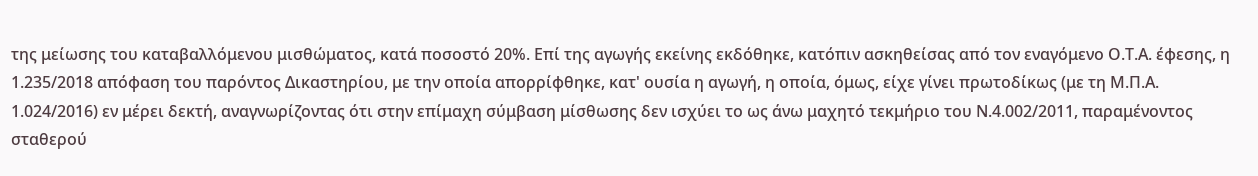της μείωσης του καταβαλλόμενου μισθώματος, κατά ποσοστό 20%. Επί της αγωγής εκείνης εκδόθηκε, κατόπιν ασκηθείσας από τον εναγόμενο Ο.Τ.Α. έφεσης, η 1.235/2018 απόφαση του παρόντος Δικαστηρίου, με την οποία απορρίφθηκε, κατ' ουσία η αγωγή, η οποία, όμως, είχε γίνει πρωτοδίκως (με τη Μ.Π.Α. 1.024/2016) εν μέρει δεκτή, αναγνωρίζοντας ότι στην επίμαχη σύμβαση μίσθωσης δεν ισχύει το ως άνω μαχητό τεκμήριο του Ν.4.002/2011, παραμένοντος σταθερού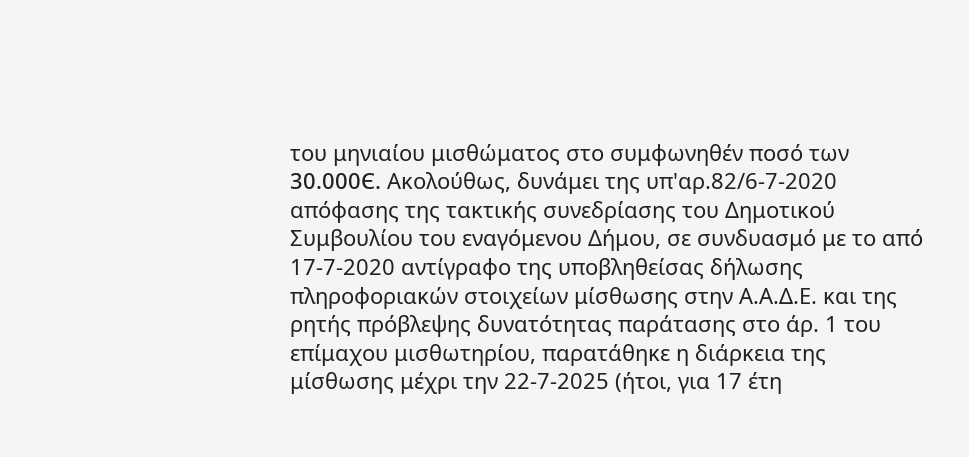του μηνιαίου μισθώματος στο συμφωνηθέν ποσό των 30.000Є. Ακολούθως, δυνάμει της υπ'αρ.82/6-7-2020 απόφασης της τακτικής συνεδρίασης του Δημοτικού Συμβουλίου του εναγόμενου Δήμου, σε συνδυασμό με το από 17-7-2020 αντίγραφο της υποβληθείσας δήλωσης πληροφοριακών στοιχείων μίσθωσης στην Α.Α.Δ.Ε. και της ρητής πρόβλεψης δυνατότητας παράτασης στο άρ. 1 του επίμαχου μισθωτηρίου, παρατάθηκε η διάρκεια της μίσθωσης μέχρι την 22-7-2025 (ήτοι, για 17 έτη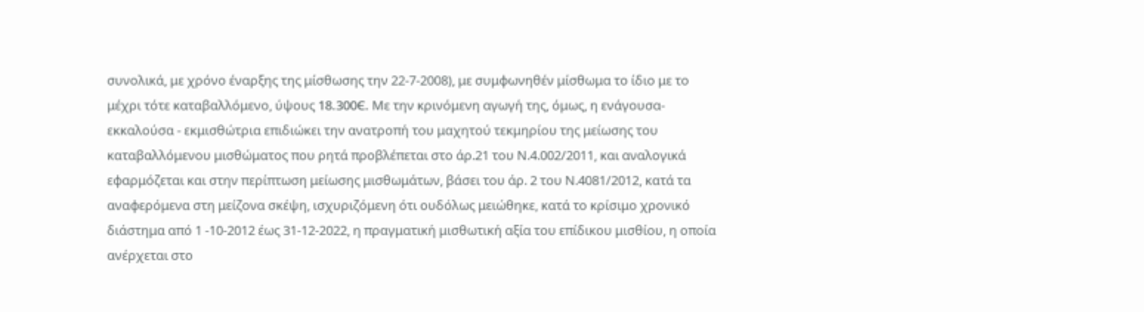συνολικά, με χρόνο έναρξης της μίσθωσης την 22-7-2008), με συμφωνηθέν μίσθωμα το ίδιο με το μέχρι τότε καταβαλλόμενο, ύψους 18.300Є. Με την κρινόμενη αγωγή της, όμως, η ενάγουσα-εκκαλούσα - εκμισθώτρια επιδιώκει την ανατροπή του μαχητού τεκμηρίου της μείωσης του καταβαλλόμενου μισθώματος που ρητά προβλέπεται στο άρ.21 του Ν.4.002/2011, και αναλογικά εφαρμόζεται και στην περίπτωση μείωσης μισθωμάτων, βάσει του άρ. 2 του Ν.4081/2012, κατά τα αναφερόμενα στη μείζονα σκέψη, ισχυριζόμενη ότι ουδόλως μειώθηκε, κατά το κρίσιμο χρονικό διάστημα από 1 -10-2012 έως 31-12-2022, η πραγματική μισθωτική αξία του επίδικου μισθίου, η οποία ανέρχεται στο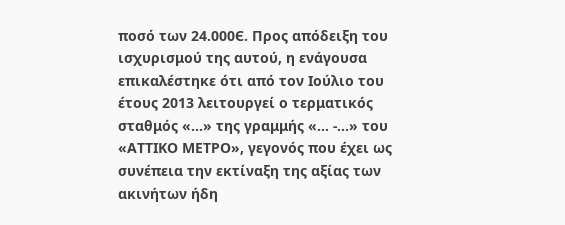ποσό των 24.000Є. Προς απόδειξη του ισχυρισμού της αυτού, η ενάγουσα επικαλέστηκε ότι από τον Ιούλιο του έτους 2013 λειτουργεί ο τερματικός σταθμός «...» της γραμμής «... -...» του «ΑΤΤΙΚΟ ΜΕΤΡΟ», γεγονός που έχει ως συνέπεια την εκτίναξη της αξίας των ακινήτων ήδη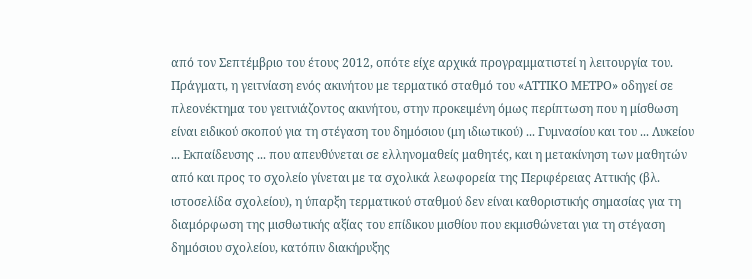από τον Σεπτέμβριο του έτους 2012, οπότε είχε αρχικά προγραμματιστεί η λειτουργία του. Πράγματι, η γειτνίαση ενός ακινήτου με τερματικό σταθμό του «ΑΤΤΙΚΟ ΜΕΤΡΟ» οδηγεί σε πλεονέκτημα του γειτνιάζοντος ακινήτου, στην προκειμένη όμως περίπτωση που η μίσθωση είναι ειδικού σκοπού για τη στέγαση του δημόσιου (μη ιδιωτικού) ... Γυμνασίου και του ... Λυκείου ... Εκπαίδευσης ... που απευθύνεται σε ελληνομαθείς μαθητές, και η μετακίνηση των μαθητών από και προς το σχολείο γίνεται με τα σχολικά λεωφορεία της Περιφέρειας Αττικής (βλ. ιστοσελίδα σχολείου), η ύπαρξη τερματικού σταθμού δεν είναι καθοριστικής σημασίας για τη διαμόρφωση της μισθωτικής αξίας του επίδικου μισθίου που εκμισθώνεται για τη στέγαση δημόσιου σχολείου, κατόπιν διακήρυξης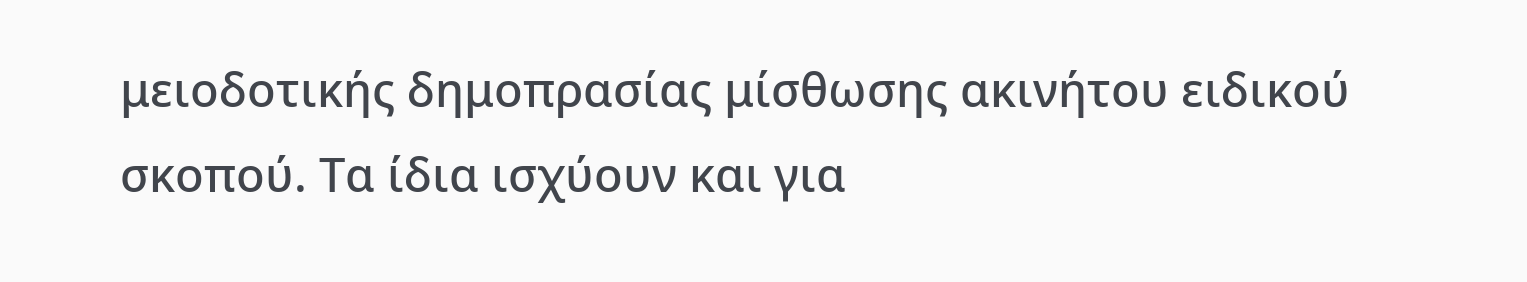μειοδοτικής δημοπρασίας μίσθωσης ακινήτου ειδικού σκοπού. Τα ίδια ισχύουν και για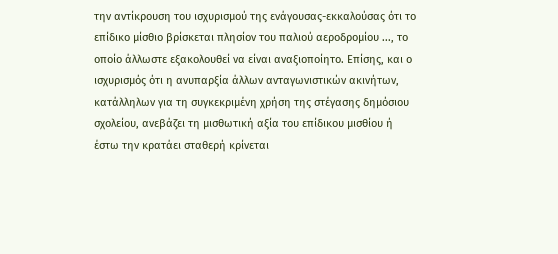την αντίκρουση του ισχυρισμού της ενάγουσας-εκκαλούσας ότι το επίδικο μίσθιο βρίσκεται πλησίον του παλιού αεροδρομίου ..., το οποίο άλλωστε εξακολουθεί να είναι αναξιοποίητο. Επίσης, και ο ισχυρισμός ότι η ανυπαρξία άλλων ανταγωνιστικών ακινήτων, κατάλληλων για τη συγκεκριμένη χρήση της στέγασης δημόσιου σχολείου, ανεβάζει τη μισθωτική αξία του επίδικου μισθίου ή έστω την κρατάει σταθερή κρίνεται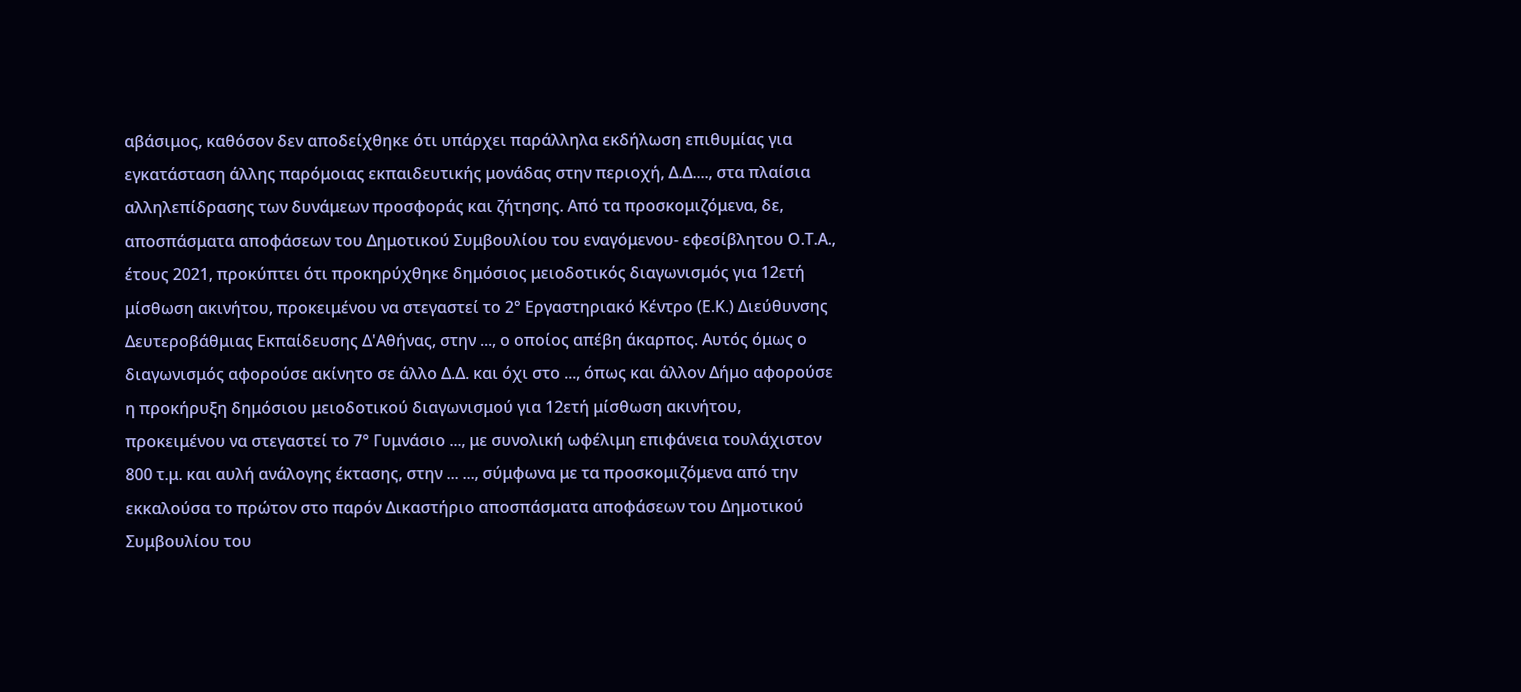αβάσιμος, καθόσον δεν αποδείχθηκε ότι υπάρχει παράλληλα εκδήλωση επιθυμίας για εγκατάσταση άλλης παρόμοιας εκπαιδευτικής μονάδας στην περιοχή, Δ.Δ...., στα πλαίσια αλληλεπίδρασης των δυνάμεων προσφοράς και ζήτησης. Από τα προσκομιζόμενα, δε, αποσπάσματα αποφάσεων του Δημοτικού Συμβουλίου του εναγόμενου- εφεσίβλητου Ο.Τ.Α., έτους 2021, προκύπτει ότι προκηρύχθηκε δημόσιος μειοδοτικός διαγωνισμός για 12ετή μίσθωση ακινήτου, προκειμένου να στεγαστεί το 2° Εργαστηριακό Κέντρο (Ε.Κ.) Διεύθυνσης Δευτεροβάθμιας Εκπαίδευσης Δ'Αθήνας, στην ..., ο οποίος απέβη άκαρπος. Αυτός όμως ο διαγωνισμός αφορούσε ακίνητο σε άλλο Δ.Δ. και όχι στο ..., όπως και άλλον Δήμο αφορούσε η προκήρυξη δημόσιου μειοδοτικού διαγωνισμού για 12ετή μίσθωση ακινήτου, προκειμένου να στεγαστεί το 7° Γυμνάσιο ..., με συνολική ωφέλιμη επιφάνεια τουλάχιστον 800 τ.μ. και αυλή ανάλογης έκτασης, στην ... ..., σύμφωνα με τα προσκομιζόμενα από την εκκαλούσα το πρώτον στο παρόν Δικαστήριο αποσπάσματα αποφάσεων του Δημοτικού Συμβουλίου του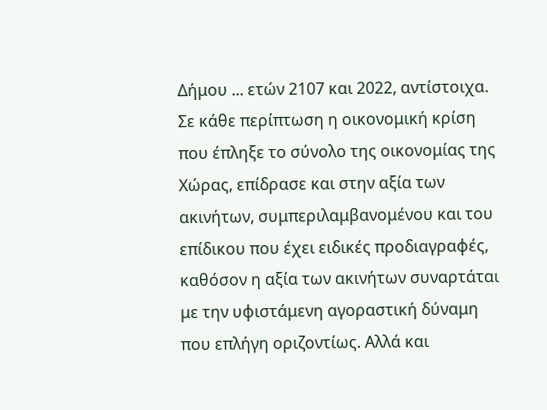Δήμου ... ετών 2107 και 2022, αντίστοιχα. Σε κάθε περίπτωση η οικονομική κρίση που έπληξε το σύνολο της οικονομίας της Χώρας, επίδρασε και στην αξία των ακινήτων, συμπεριλαμβανομένου και του επίδικου που έχει ειδικές προδιαγραφές, καθόσον η αξία των ακινήτων συναρτάται με την υφιστάμενη αγοραστική δύναμη που επλήγη οριζοντίως. Αλλά και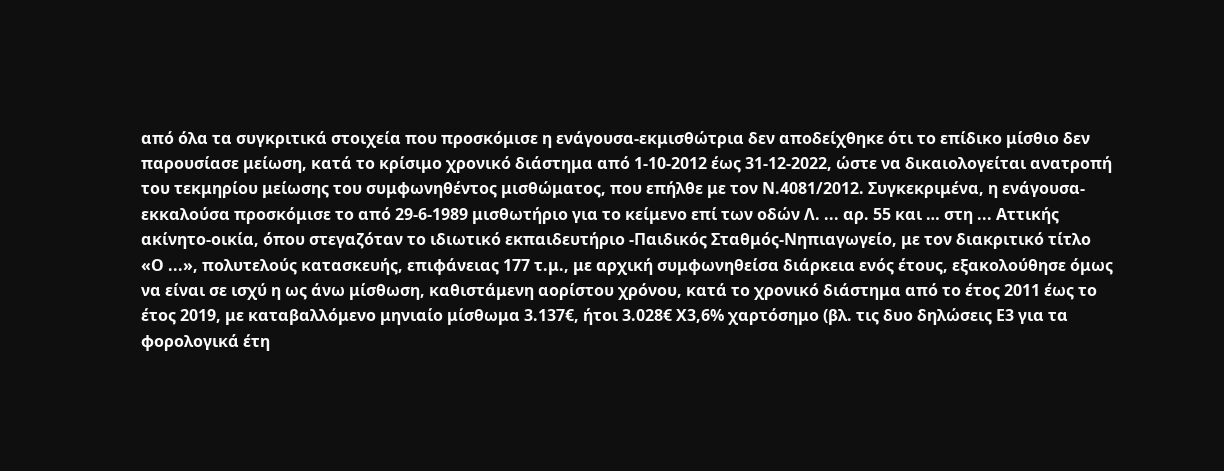από όλα τα συγκριτικά στοιχεία που προσκόμισε η ενάγουσα-εκμισθώτρια δεν αποδείχθηκε ότι το επίδικο μίσθιο δεν παρουσίασε μείωση, κατά το κρίσιμο χρονικό διάστημα από 1-10-2012 έως 31-12-2022, ώστε να δικαιολογείται ανατροπή του τεκμηρίου μείωσης του συμφωνηθέντος μισθώματος, που επήλθε με τον Ν.4081/2012. Συγκεκριμένα, η ενάγουσα- εκκαλούσα προσκόμισε το από 29-6-1989 μισθωτήριο για το κείμενο επί των οδών Λ. ... αρ. 55 και … στη ... Αττικής ακίνητο-οικία, όπου στεγαζόταν το ιδιωτικό εκπαιδευτήριο -Παιδικός Σταθμός-Νηπιαγωγείο, με τον διακριτικό τίτλο «Ο ...», πολυτελούς κατασκευής, επιφάνειας 177 τ.μ., με αρχική συμφωνηθείσα διάρκεια ενός έτους, εξακολούθησε όμως να είναι σε ισχύ η ως άνω μίσθωση, καθιστάμενη αορίστου χρόνου, κατά το χρονικό διάστημα από το έτος 2011 έως το έτος 2019, με καταβαλλόμενο μηνιαίο μίσθωμα 3.137€, ήτοι 3.028€ Χ3,6% χαρτόσημο (βλ. τις δυο δηλώσεις Ε3 για τα φορολογικά έτη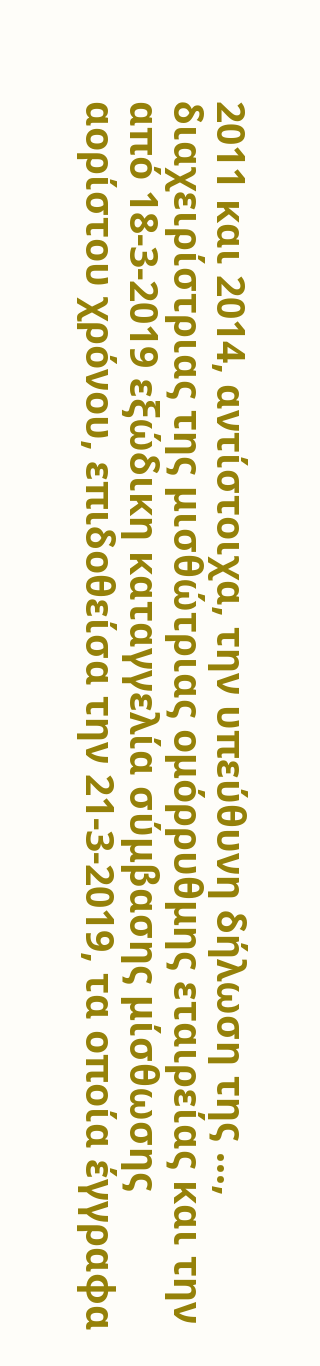2011 και 2014, αντίστοιχα, την υπεύθυνη δήλωση της ..., διαχειρίστριας της μισθώτριας ομόρρυθμης εταιρείας και την από 18-3-2019 εξώδικη καταγγελία σύμβασης μίσθωσης αορίστου χρόνου, επιδοθείσα την 21-3-2019, τα οποία έγγραφα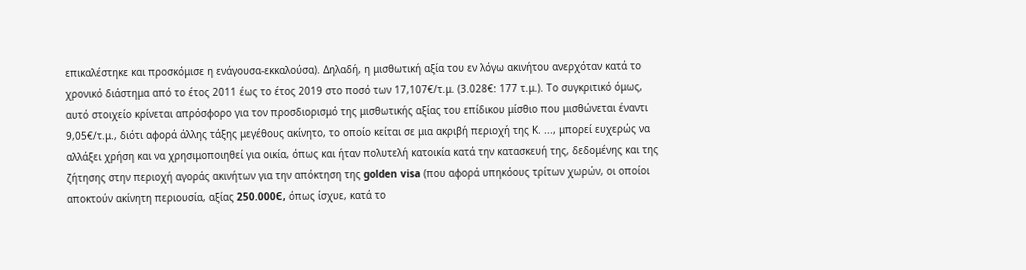επικαλέστηκε και προσκόμισε η ενάγουσα-εκκαλούσα). Δηλαδή, η μισθωτική αξία του εν λόγω ακινήτου ανερχόταν κατά το χρονικό διάστημα από το έτος 2011 έως το έτος 2019 στο ποσό των 17,107€/τ.μ. (3.028€: 177 τ.μ.). Το συγκριτικό όμως, αυτό στοιχείο κρίνεται απρόσφορο για τον προσδιορισμό της μισθωτικής αξίας του επίδικου μίσθιο που μισθώνεται έναντι 9,05€/τ.μ., διότι αφορά άλλης τάξης μεγέθους ακίνητο, το οποίο κείται σε μια ακριβή περιοχή της Κ. ..., μπορεί ευχερώς να αλλάξει χρήση και να χρησιμοποιηθεί για οικία, όπως και ήταν πολυτελή κατοικία κατά την κατασκευή της, δεδομένης και της ζήτησης στην περιοχή αγοράς ακινήτων για την απόκτηση της golden visa (που αφορά υπηκόους τρίτων χωρών, οι οποίοι αποκτούν ακίνητη περιουσία, αξίας 250.000Є, όπως ίσχυε, κατά το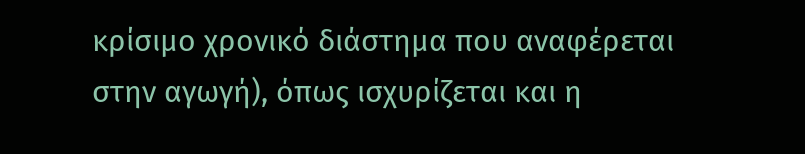κρίσιμο χρονικό διάστημα που αναφέρεται στην αγωγή), όπως ισχυρίζεται και η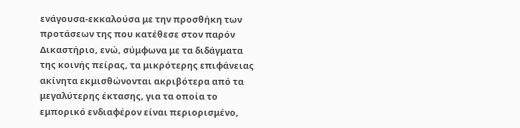ενάγουσα-εκκαλούσα με την προσθήκη των προτάσεων της που κατέθεσε στον παρόν Δικαστήριο, ενώ, σύμφωνα με τα διδάγματα της κοινής πείρας, τα μικρότερης επιφάνειας ακίνητα εκμισθώνονται ακριβότερα από τα μεγαλύτερης έκτασης, για τα οποία το εμπορικό ενδιαφέρον είναι περιορισμένο,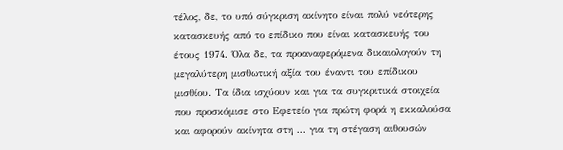τέλος, δε, το υπό σύγκριση ακίνητο είναι πολύ νεότερης κατασκευής από το επίδικο που είναι κατασκευής του έτους 1974. Όλα δε, τα προαναφερόμενα δικαιολογούν τη μεγαλύτερη μισθωτική αξία του έναντι του επίδικου μισθίου. Τα ίδια ισχύουν και για τα συγκριτικά στοιχεία που προσκόμισε στο Εφετείο για πρώτη φορά η εκκαλούσα και αφορούν ακίνητα στη ... για τη στέγαση αιθουσών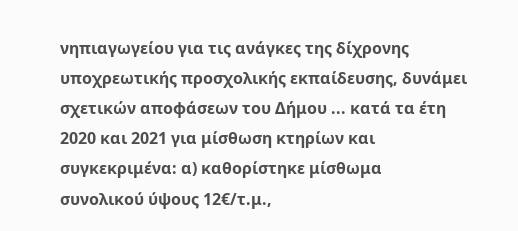νηπιαγωγείου για τις ανάγκες της δίχρονης υποχρεωτικής προσχολικής εκπαίδευσης, δυνάμει σχετικών αποφάσεων του Δήμου ... κατά τα έτη 2020 και 2021 για μίσθωση κτηρίων και συγκεκριμένα: α) καθορίστηκε μίσθωμα συνολικού ύψους 12€/τ.μ.,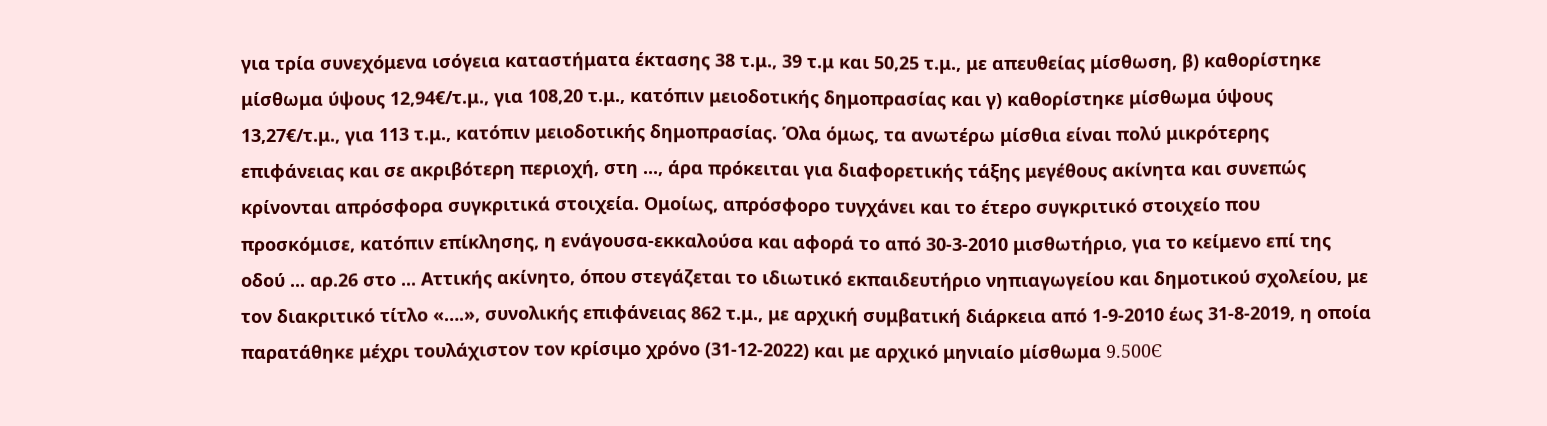για τρία συνεχόμενα ισόγεια καταστήματα έκτασης 38 τ.μ., 39 τ.μ και 50,25 τ.μ., με απευθείας μίσθωση, β) καθορίστηκε μίσθωμα ύψους 12,94€/τ.μ., για 108,20 τ.μ., κατόπιν μειοδοτικής δημοπρασίας και γ) καθορίστηκε μίσθωμα ύψους 13,27€/τ.μ., για 113 τ.μ., κατόπιν μειοδοτικής δημοπρασίας. Όλα όμως, τα ανωτέρω μίσθια είναι πολύ μικρότερης επιφάνειας και σε ακριβότερη περιοχή, στη ..., άρα πρόκειται για διαφορετικής τάξης μεγέθους ακίνητα και συνεπώς κρίνονται απρόσφορα συγκριτικά στοιχεία. Ομοίως, απρόσφορο τυγχάνει και το έτερο συγκριτικό στοιχείο που προσκόμισε, κατόπιν επίκλησης, η ενάγουσα-εκκαλούσα και αφορά το από 30-3-2010 μισθωτήριο, για το κείμενο επί της οδού ... αρ.26 στο ... Αττικής ακίνητο, όπου στεγάζεται το ιδιωτικό εκπαιδευτήριο νηπιαγωγείου και δημοτικού σχολείου, με τον διακριτικό τίτλο «….», συνολικής επιφάνειας 862 τ.μ., με αρχική συμβατική διάρκεια από 1-9-2010 έως 31-8-2019, η οποία παρατάθηκε μέχρι τουλάχιστον τον κρίσιμο χρόνο (31-12-2022) και με αρχικό μηνιαίο μίσθωμα 9.500Є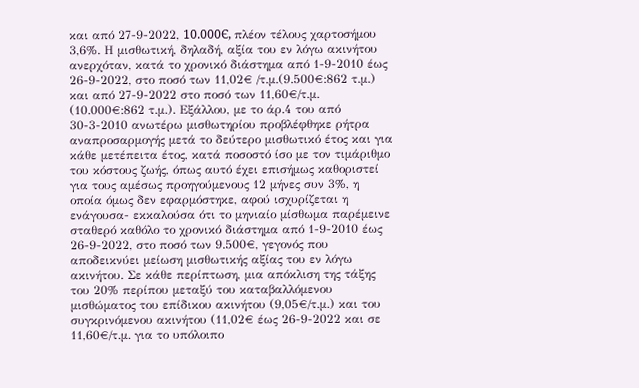και από 27-9-2022, 10.000Є, πλέον τέλους χαρτοσήμου 3,6%. Η μισθωτική, δηλαδή, αξία του εν λόγω ακινήτου ανερχόταν, κατά το χρονικό διάστημα από 1-9-2010 έως 26-9-2022, στο ποσό των 11,02€ /τ.μ.(9.500€:862 τ.μ.) και από 27-9-2022 στο ποσό των 11,60€/τ.μ. (10.000€:862 τ.μ.). Εξάλλου, με το άρ.4 του από 30-3-2010 ανωτέρω μισθωτηρίου προβλέφθηκε ρήτρα αναπροσαρμογής μετά το δεύτερο μισθωτικό έτος και για κάθε μετέπειτα έτος, κατά ποσοστό ίσο με τον τιμάριθμο του κόστους ζωής, όπως αυτό έχει επισήμως καθοριστεί για τους αμέσως προηγούμενους 12 μήνες συν 3%, η οποία όμως δεν εφαρμόστηκε, αφού ισχυρίζεται η ενάγουσα- εκκαλούσα ότι το μηνιαίο μίσθωμα παρέμεινε σταθερό καθόλο το χρονικό διάστημα από 1-9-2010 έως 26-9-2022, στο ποσό των 9.500€, γεγονός που αποδεικνύει μείωση μισθωτικής αξίας του εν λόγω ακινήτου. Σε κάθε περίπτωση, μια απόκλιση της τάξης του 20% περίπου μεταξύ του καταβαλλόμενου μισθώματος του επίδικου ακινήτου (9,05€/τ.μ.) και του συγκρινόμενου ακινήτου (11,02€ έως 26-9-2022 και σε 11,60€/τ.μ. για το υπόλοιπο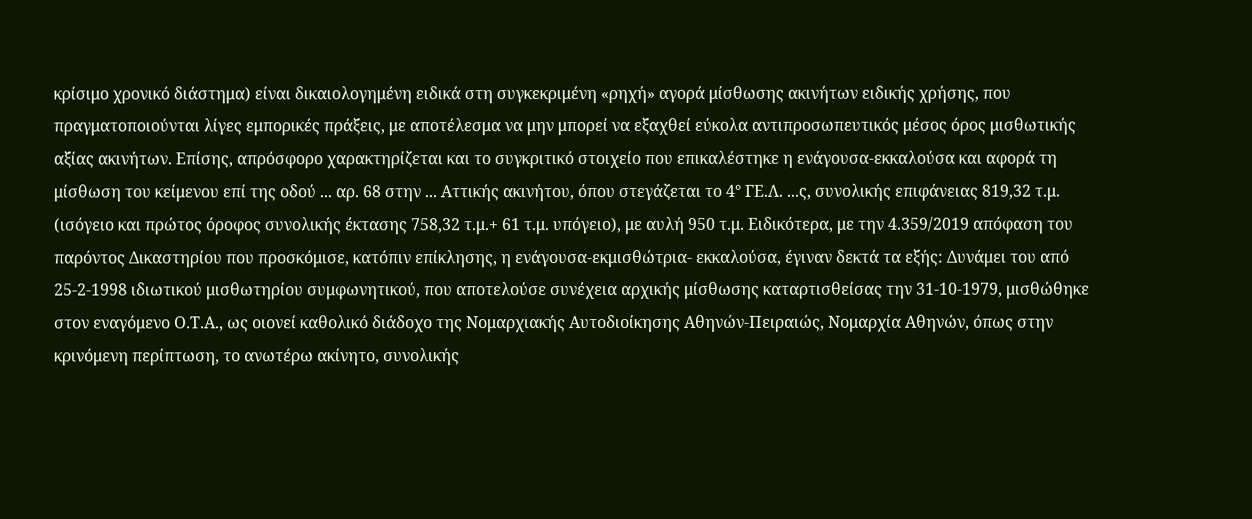κρίσιμο χρονικό διάστημα) είναι δικαιολογημένη ειδικά στη συγκεκριμένη «ρηχή» αγορά μίσθωσης ακινήτων ειδικής χρήσης, που πραγματοποιούνται λίγες εμπορικές πράξεις, με αποτέλεσμα να μην μπορεί να εξαχθεί εύκολα αντιπροσωπευτικός μέσος όρος μισθωτικής αξίας ακινήτων. Επίσης, απρόσφορο χαρακτηρίζεται και το συγκριτικό στοιχείο που επικαλέστηκε η ενάγουσα-εκκαλούσα και αφορά τη μίσθωση του κείμενου επί της οδού ... αρ. 68 στην ... Αττικής ακινήτου, όπου στεγάζεται το 4° ΓΕ.Λ. ...ς, συνολικής επιφάνειας 819,32 τ.μ. (ισόγειο και πρώτος όροφος συνολικής έκτασης 758,32 τ.μ.+ 61 τ.μ. υπόγειο), με αυλή 950 τ.μ. Ειδικότερα, με την 4.359/2019 απόφαση του παρόντος Δικαστηρίου που προσκόμισε, κατόπιν επίκλησης, η ενάγουσα-εκμισθώτρια- εκκαλούσα, έγιναν δεκτά τα εξής: Δυνάμει του από 25-2-1998 ιδιωτικού μισθωτηρίου συμφωνητικού, που αποτελούσε συνέχεια αρχικής μίσθωσης καταρτισθείσας την 31-10-1979, μισθώθηκε στον εναγόμενο Ο.Τ.Α., ως οιονεί καθολικό διάδοχο της Νομαρχιακής Αυτοδιοίκησης Αθηνών-Πειραιώς, Νομαρχία Αθηνών, όπως στην κρινόμενη περίπτωση, το ανωτέρω ακίνητο, συνολικής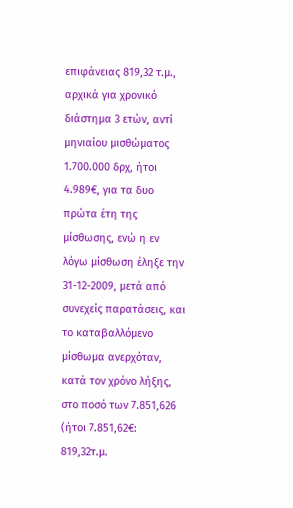επιφάνειας 819,32 τ.μ., αρχικά για χρονικό διάστημα 3 ετών, αντί μηνιαίου μισθώματος 1.700.000 δρχ, ήτοι 4.989€, για τα δυο πρώτα έτη της μίσθωσης, ενώ η εν λόγω μίσθωση έληξε την 31-12-2009, μετά από συνεχείς παρατάσεις, και το καταβαλλόμενο μίσθωμα ανερχόταν, κατά τον χρόνο λήξης, στο ποσό των 7.851,626 (ήτοι 7.851,62€: 819,32τ.μ.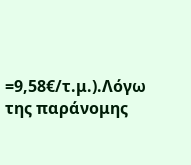=9,58€/τ.μ.).Λόγω της παράνομης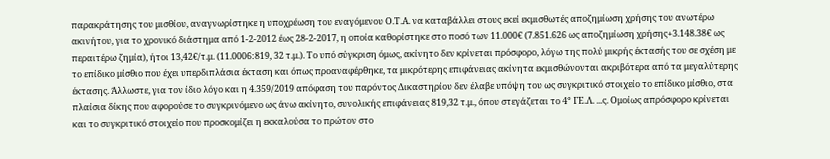παρακράτησης του μισθίου, αναγνωρίστηκε η υποχρέωση του εναγόμενου Ο.Τ.Α. να καταβάλλει στους εκεί εκμισθωτές αποζημίωση χρήσης του ανωτέρω ακινήτου, για το χρονικό διάστημα από 1-2-2012 έως 28-2-2017, η οποία καθορίστηκε στο ποσό των 11.000€ (7.851.626 ως αποζημίωση χρήσης+3.148.38€ ως περαιτέρω ζημία), ήτοι 13,42€/τ.μ. (11.0006:819, 32 τ.μ.). Το υπό σύγκριση όμως, ακίνητο δεν κρίνεται πρόσφορο, λόγω της πολύ μικρής έκτασής του σε σχέση με το επίδικο μίσθιο που έχει υπερδιπλάσια έκταση και όπως προαναφέρθηκε, τα μικρότερης επιφάνειας ακίνητα εκμισθώνονται ακριβότερα από τα μεγαλύτερης έκτασης. Άλλωστε, για τον ίδιο λόγο και η 4.359/2019 απόφαση του παρόντος Δικαστηρίου δεν έλαβε υπόψη του ως συγκριτικό στοιχείο το επίδικο μίσθιο, στα πλαίσια δίκης που αφορούσε το συγκρινόμενο ως άνω ακίνητο, συνολικής επιφάνειας 819,32 τ.μ., όπου στεγάζεται το 4° ΓΕ.Λ. ...ς. Ομοίως απρόσφορο κρίνεται και το συγκριτικό στοιχείο που προσκομίζει η εκκαλούσα το πρώτον στο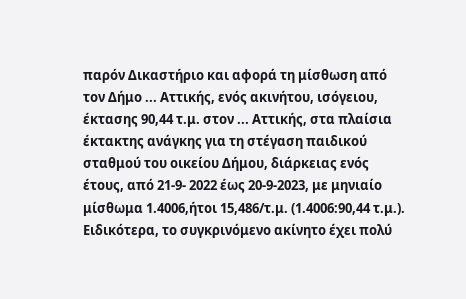παρόν Δικαστήριο και αφορά τη μίσθωση από τον Δήμο ... Αττικής, ενός ακινήτου, ισόγειου, έκτασης 90,44 τ.μ. στον ... Αττικής, στα πλαίσια έκτακτης ανάγκης για τη στέγαση παιδικού σταθμού του οικείου Δήμου, διάρκειας ενός έτους, από 21-9- 2022 έως 20-9-2023, με μηνιαίο μίσθωμα 1.4006,ήτοι 15,486/τ.μ. (1.4006:90,44 τ.μ.). Ειδικότερα, το συγκρινόμενο ακίνητο έχει πολύ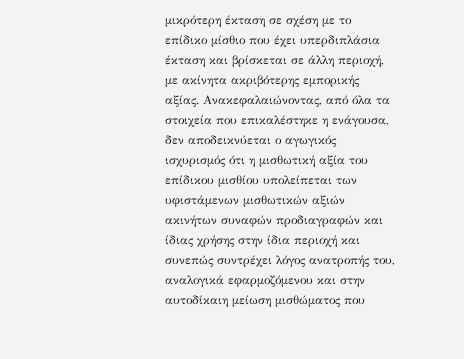μικρότερη έκταση σε σχέση με το επίδικο μίσθιο που έχει υπερδιπλάσια έκταση και βρίσκεται σε άλλη περιοχή, με ακίνητα ακριβότερης εμπορικής αξίας. Ανακεφαλαιώνοντας, από όλα τα στοιχεία που επικαλέστηκε η ενάγουσα, δεν αποδεικνύεται ο αγωγικός ισχυρισμός ότι η μισθωτική αξία του επίδικου μισθίου υπολείπεται των υφιστάμενων μισθωτικών αξιών ακινήτων συναφών προδιαγραφών και ίδιας χρήσης στην ίδια περιοχή και συνεπώς συντρέχει λόγος ανατροπής του, αναλογικά εφαρμοζόμενου και στην αυτοδίκαιη μείωση μισθώματος που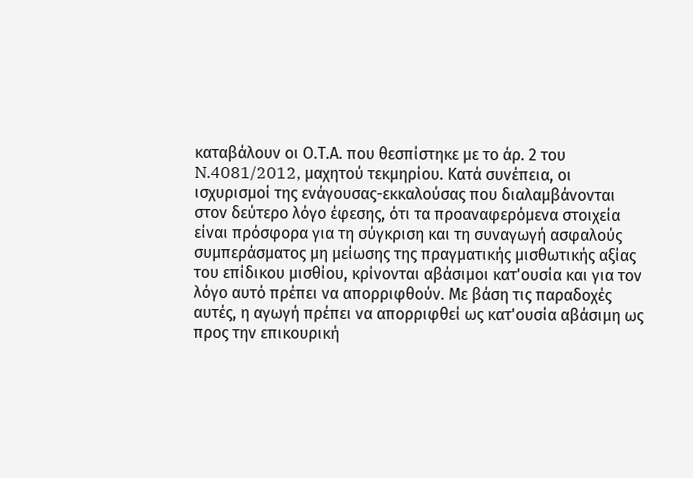καταβάλουν οι Ο.Τ.Α. που θεσπίστηκε με το άρ. 2 του N.4081/2012, μαχητού τεκμηρίου. Κατά συνέπεια, οι ισχυρισμοί της ενάγουσας-εκκαλούσας που διαλαμβάνονται στον δεύτερο λόγο έφεσης, ότι τα προαναφερόμενα στοιχεία είναι πρόσφορα για τη σύγκριση και τη συναγωγή ασφαλούς συμπεράσματος μη μείωσης της πραγματικής μισθωτικής αξίας του επίδικου μισθίου, κρίνονται αβάσιμοι κατ'ουσία και για τον λόγο αυτό πρέπει να απορριφθούν. Με βάση τις παραδοχές αυτές, η αγωγή πρέπει να απορριφθεί ως κατ'ουσία αβάσιμη ως προς την επικουρική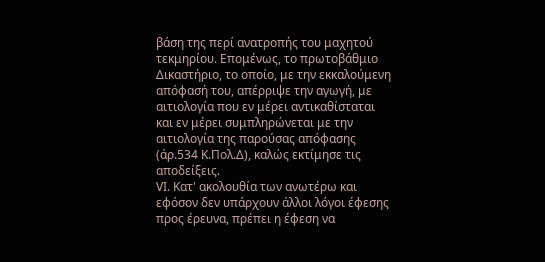βάση της περί ανατροπής του μαχητού τεκμηρίου. Επομένως, το πρωτοβάθμιο Δικαστήριο, το οποίο, με την εκκαλούμενη απόφασή του, απέρριψε την αγωγή, με αιτιολογία που εν μέρει αντικαθίσταται και εν μέρει συμπληρώνεται με την αιτιολογία της παρούσας απόφασης (άρ.534 Κ.Πολ.Δ), καλώς εκτίμησε τις αποδείξεις.
VI. Κατ' ακολουθία των ανωτέρω και εφόσον δεν υπάρχουν άλλοι λόγοι έφεσης προς έρευνα, πρέπει η έφεση να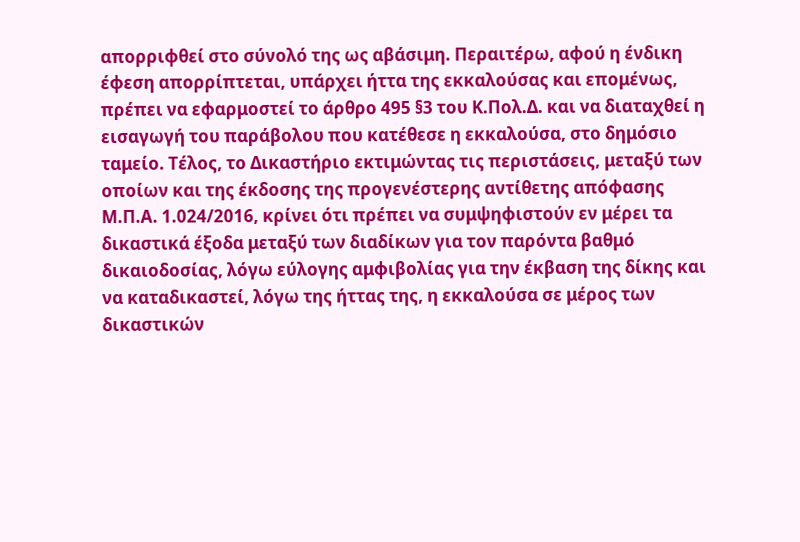απορριφθεί στο σύνολό της ως αβάσιμη. Περαιτέρω, αφού η ένδικη έφεση απορρίπτεται, υπάρχει ήττα της εκκαλούσας και επομένως, πρέπει να εφαρμοστεί το άρθρο 495 §3 του Κ.Πολ.Δ. και να διαταχθεί η εισαγωγή του παράβολου που κατέθεσε η εκκαλούσα, στο δημόσιο ταμείο. Τέλος, το Δικαστήριο εκτιμώντας τις περιστάσεις, μεταξύ των οποίων και της έκδοσης της προγενέστερης αντίθετης απόφασης Μ.Π.Α. 1.024/2016, κρίνει ότι πρέπει να συμψηφιστούν εν μέρει τα δικαστικά έξοδα μεταξύ των διαδίκων για τον παρόντα βαθμό δικαιοδοσίας, λόγω εύλογης αμφιβολίας για την έκβαση της δίκης και να καταδικαστεί, λόγω της ήττας της, η εκκαλούσα σε μέρος των δικαστικών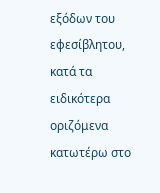εξόδων του εφεσίβλητου, κατά τα ειδικότερα οριζόμενα κατωτέρω στο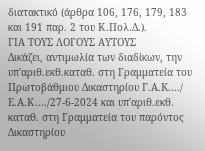διατακτικό (άρθρα 106, 176, 179, 183 και 191 παρ. 2 του Κ.Πολ.Δ.).
ΓΙΑ ΤΟΥΣ ΛΟΓΟΥΣ ΑΥΤΟΥΣ
Δικάζει, αντιμωλία των διαδίκων, την υπ'αριθ.εκθ.καταθ. στη Γραμματεία του Πρωτοβάθμιου Δικαστηρίου Г.А.К..../ Ε.Α.Κ..../27-6-2024 και υπ'αριθ.εκθ. καταθ. στη Γραμματεία του παρόντος Δικαστηρίου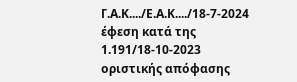Γ.Α.Κ..../Ε.Α.Κ..../18-7-2024 έφεση κατά της 1.191/18-10-2023 οριστικής απόφασης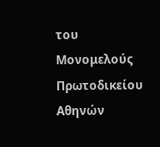του Μονομελούς Πρωτοδικείου Αθηνών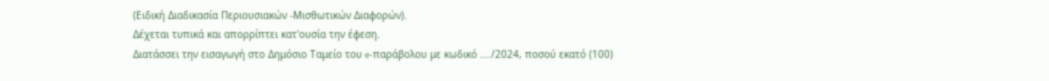(Ειδική Διαδικασία Περιουσιακών -Μισθωτικών Διαφορών).
Δέχεται τυπικά και απορρίπτει κατ'ουσία την έφεση.
Διατάσσει την εισαγωγή στο Δημόσιο Ταμείο του e-παράβολου με κωδικό …./2024, ποσού εκατό (100)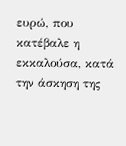ευρώ, που κατέβαλε η εκκαλούσα, κατά την άσκηση της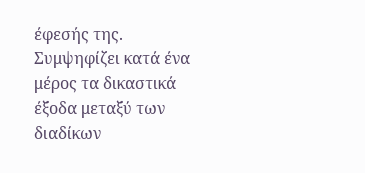έφεσής της.
Συμψηφίζει κατά ένα μέρος τα δικαστικά έξοδα μεταξύ των διαδίκων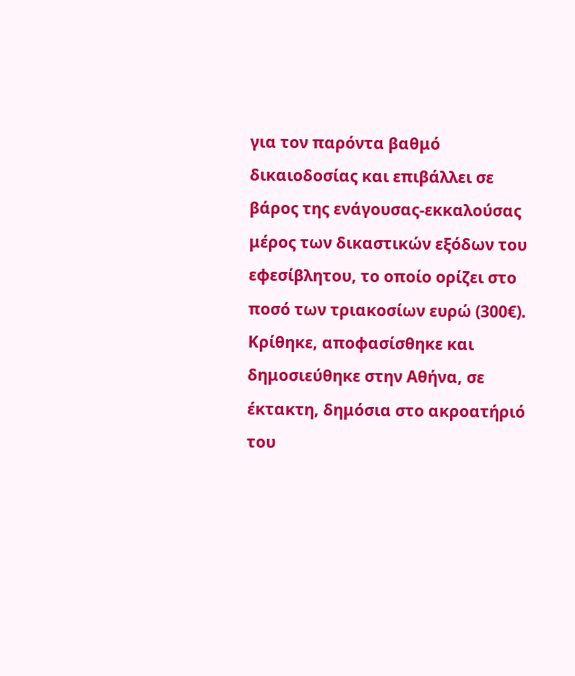για τον παρόντα βαθμό δικαιοδοσίας και επιβάλλει σε βάρος της ενάγουσας-εκκαλούσας μέρος των δικαστικών εξόδων του εφεσίβλητου, το οποίο ορίζει στο ποσό των τριακοσίων ευρώ (300€).
Κρίθηκε, αποφασίσθηκε και δημοσιεύθηκε στην Αθήνα, σε έκτακτη, δημόσια στο ακροατήριό του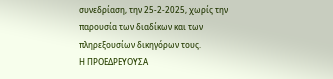συνεδρίαση, την 25-2-2025, χωρίς την παρουσία των διαδίκων και των πληρεξουσίων δικηγόρων τους.
Η ΠΡΟΕΔΡΕΥΟΥΣΑ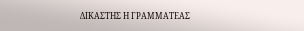ΔΙΚΑΣΤΗΣ Η ΓΡΑΜΜΑΤΕΑΣ